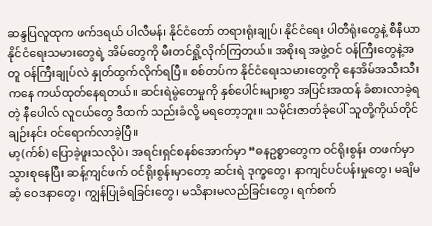ဆန္ဒပြလူထုက ဖက်ဒရယ် ပါလီမန်၊ နိုင်ငံတော် တရားရုံးချုပ်၊ နိုင်ငံရေး ပါတီရုံးတွေနဲ့ စီနီယာ နိုင်ငံရေးသမားတွေရဲ့ အိမ်တွေကို မီးတင်ရှို့လိုက်ကြတယ်။ အစိုးရ အဖွဲ့ဝင် ဝန်ကြီးတွေနဲ့အတူ ဝန်ကြီးချုပ်လဲ နှုတ်ထွက်လိုက်ရပြီ။ စစ်တပ်က နိုင်ငံရေးသမားတွေကို နေအိမ်အသီးသီးကနေ ကယ်ထုတ်နေရတယ်။ ဆင်းရဲမွဲတေမှုကို နှစ်ပေါင်းများစွာ အပြင်းအထန် ခံစားလာခဲ့ရတဲ့ နီပေါလ် လူငယ်တွေ ဒီထက် သည်းခံလို့ မရတော့ဘူး။ သမိုင်းဇာတ်ခုံပေါ် သူတို့ကိုယ်တိုင် ချဉ်းနင်း ဝင်ရောက်လာခဲ့ပြီ။
မာ့(က်စ်) ပြောခဲ့ဖူးသလိုပဲ၊ အရင်းရှင်စနစ်အောက်မှာ “ဓနဥစ္စာတွေက ဝင်ရိုးစွန်း တဖက်မှာ သွားစုနေပြီး ဆန့်ကျင်ဖက် ဝင်ရိုးစွန်းမှာတော့ ဆင်းရဲ ဒုက္ခတွေ၊ နာကျင်ပင်ပန်းမှုတွေ၊ မချိမဆံ့ ဝေဒနာတွေ၊ ကျွန်ပြုခံရခြင်းတွေ၊ မသိနားမလည်ခြင်းတွေ၊ ရက်စက်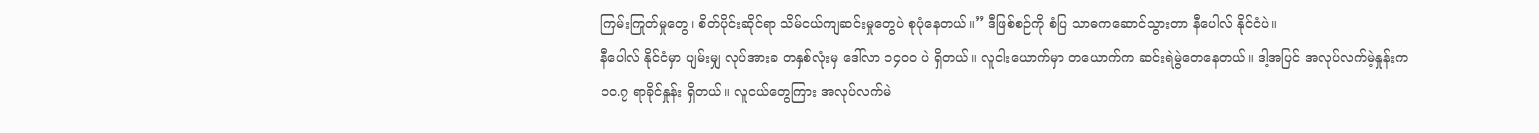ကြမ်းကြုတ်မှုတွေ၊ စိတ်ပိုင်းဆိုင်ရာ သိမ်ငယ်ကျဆင်းမှုတွေပဲ စုပုံနေတယ်။” ဒီဖြစ်စဉ်ကို စံပြ သာဓကဆောင်သွားတာ နီပေါလ် နိုင်ငံပဲ။
နီပေါလ် နိုင်ငံမှာ ပျမ်းမျှ လုပ်အားခ တနှစ်လုံးမှ ဒေါ်လာ ၁၄၀၀ ပဲ ရှိတယ်။ လူငါးယောက်မှာ တယောက်က ဆင်းရဲမွဲတေနေတယ်။ ဒါ့အပြင် အလုပ်လက်မဲ့နှုန်းက ၁၀.၇ ရာခိုင်နှုန်း ရှိတယ်။ လူငယ်တွေကြား အလုပ်လက်မဲ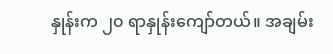နှုန်းက ၂၀ ရာနှုန်းကျော်တယ်။ အချမ်း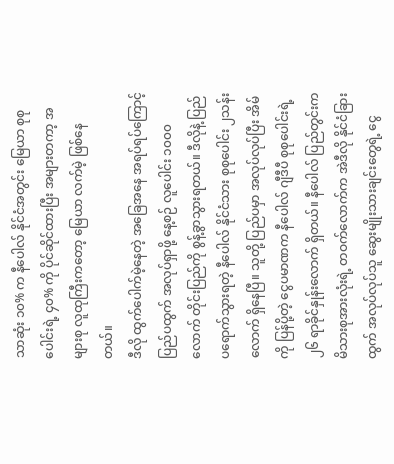သာဆုံး ၁၀% က နီပေါလ် နိုင်ငံအတွင်း မြေယာ စုစုပေါင်းရဲ့ ၄၀% ကို ပိုင်ဆိုင်ထားပြီး အများတကာ့ အများစု လူထုကြီးကတော့ မြေယာ လက်မဲ့ ဖြစ်နေတယ်။
ဒီလို ထွက်ပေါက်မဲ့နေတဲ့ အခြေအနေ အရပ်ရပ်ကြောင့် ပြည်ပထွက် အလုပ်ရှာဖို့ နေ့စဉ် လူပေါင်း ၁၀၀၀ လောက် တိုင်းပြည်ကို စွန့်ခွာသွားရတယ်။ ဒီလိုနဲ့ ပြည်ပရောက်သွားရတဲ့ နီပေါလ် နိုင်ငံသား စုစုပေါင်း ၂သန်းလောက် ရှိနေပြီ။ သူတို့ ပြည်ပမှာ အလုပ်လုပ်ပြီး အိမ်ကို ပြန်ပို့တဲ့ ငွေပမာဏက နီပေါလ် ဂျီဒီပီ စုစုပေါင်းရဲ့ ၂၆ ရာခိုင်နှုန်းလောက် ရှိတယ်။ နီပေါလ် ပြည်တွင်းက မိသားစုအားလုံးရဲ့ တဝက်လောက်က အဲဒီလို နိုင်ငံခြားထွက် အလုပ်လုပ်သူ ဆွေးမျိုးသားချင်းတွေရဲ့ ငွေ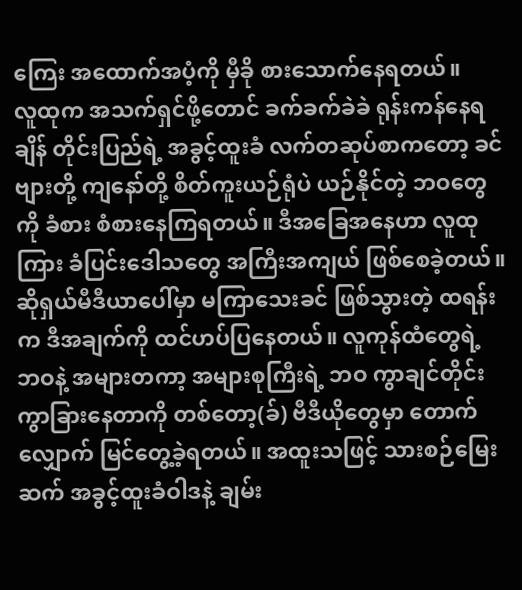ကြေး အထောက်အပံ့ကို မှီခို စားသောက်နေရတယ်။
လူထုက အသက်ရှင်ဖို့တောင် ခက်ခက်ခဲခဲ ရုန်းကန်နေရချိန် တိုင်းပြည်ရဲ့ အခွင့်ထူးခံ လက်တဆုပ်စာကတော့ ခင်ဗျားတို့ ကျနော်တို့ စိတ်ကူးယဉ်ရုံပဲ ယဉ်နိုင်တဲ့ ဘဝတွေကို ခံစား စံစားနေကြရတယ်။ ဒီအခြေအနေဟာ လူထုကြား ခံပြင်းဒေါသတွေ အကြီးအကျယ် ဖြစ်စေခဲ့တယ်။ ဆိုရှယ်မီဒီယာပေါ်မှာ မကြာသေးခင် ဖြစ်သွားတဲ့ ထရန်းက ဒီအချက်ကို ထင်ဟပ်ပြနေတယ်။ လူကုန်ထံတွေရဲ့ ဘဝနဲ့ အများတကာ့ အများစုကြီးရဲ့ ဘဝ ကွာချင်တိုင်း ကွာခြားနေတာကို တစ်တော့(ခ်) ဗီဒီယိုတွေမှာ တောက်လျှောက် မြင်တွေ့ခဲ့ရတယ်။ အထူးသဖြင့် သားစဉ်မြေးဆက် အခွင့်ထူးခံဝါဒနဲ့ ချမ်း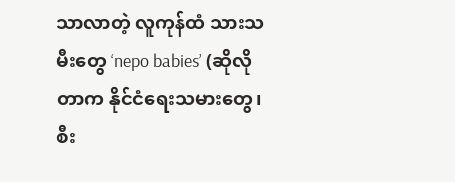သာလာတဲ့ လူကုန်ထံ သားသမီးတွေ ‘nepo babies’ (ဆိုလိုတာက နိုင်ငံရေးသမားတွေ၊ စီး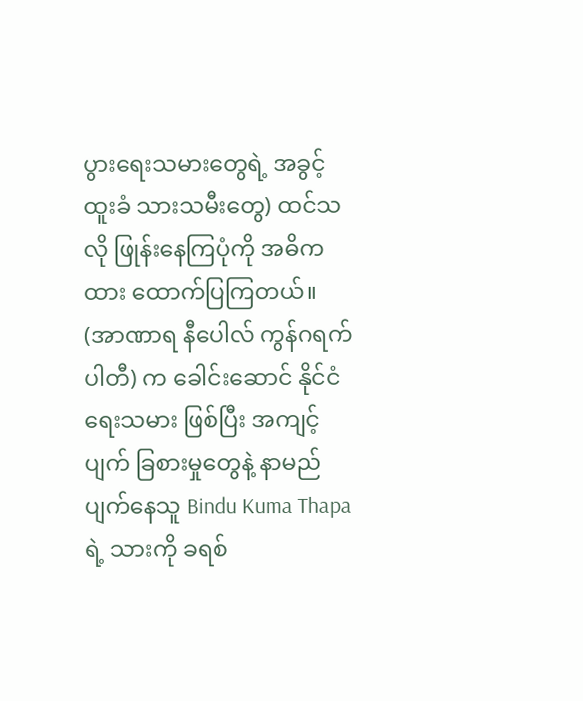ပွားရေးသမားတွေရဲ့ အခွင့်ထူးခံ သားသမီးတွေ) ထင်သလို ဖြုန်းနေကြပုံကို အဓိကထား ထောက်ပြကြတယ်။
(အာဏာရ နီပေါလ် ကွန်ဂရက် ပါတီ) က ခေါင်းဆောင် နိုင်ငံရေးသမား ဖြစ်ပြီး အကျင့်ပျက် ခြစားမှုတွေနဲ့ နာမည်ပျက်နေသူ Bindu Kuma Thapa ရဲ့ သားကို ခရစ်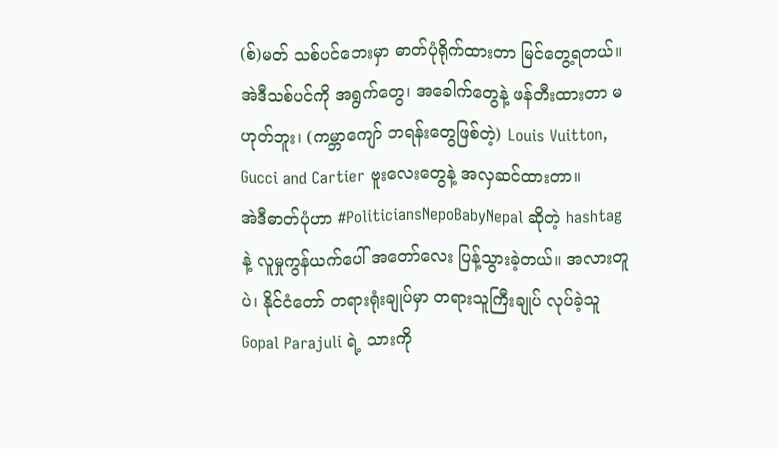(စ်)မတ် သစ်ပင်ဘေးမှာ ဓာတ်ပုံရိုက်ထားတာ မြင်တွေ့ရတယ်။ အဲဒီသစ်ပင်ကို အရွက်တွေ၊ အခေါက်တွေနဲ့ ဖန်တီးထားတာ မဟုတ်ဘူး၊ (ကမ္ဘာကျော် ဘရန်းတွေဖြစ်တဲ့) Louis Vuitton, Gucci and Cartier ဗူးလေးတွေနဲ့ အလှဆင်ထားတာ။
အဲဒီဓာတ်ပုံဟာ #PoliticiansNepoBabyNepal ဆိုတဲ့ hashtag နဲ့ လူမှုကွန်ယက်ပေါ် အတော်လေး ပြန့်သွားခဲ့တယ်။ အလားတူပဲ၊ နိုင်ငံတော် တရားရုံးချုပ်မှာ တရားသူကြီးချုပ် လုပ်ခဲ့သူ Gopal Parajuli ရဲ့ သားကို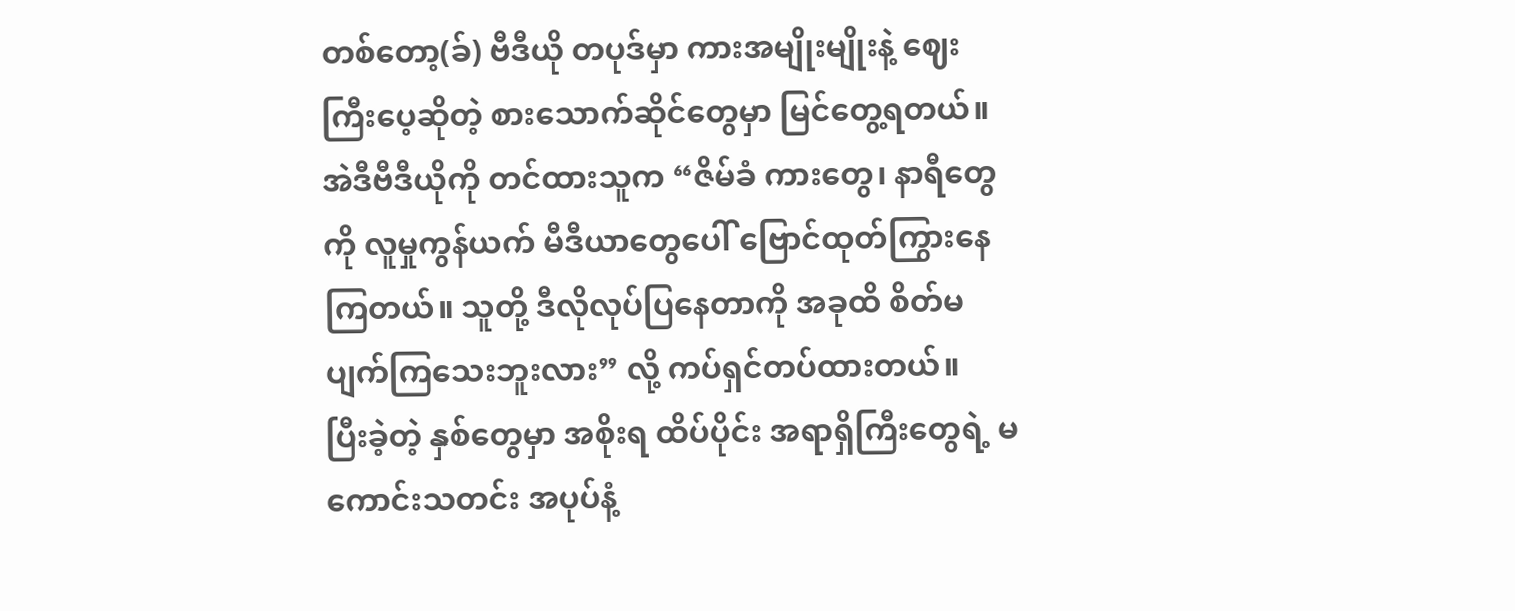တစ်တော့(ခ်) ဗီဒီယို တပုဒ်မှာ ကားအမျိုးမျိုးနဲ့ ဈေးကြီးပေ့ဆိုတဲ့ စားသောက်ဆိုင်တွေမှာ မြင်တွေ့ရတယ်။ အဲဒီဗီဒီယိုကို တင်ထားသူက “ဇိမ်ခံ ကားတွေ၊ နာရီတွေကို လူမှုကွန်ယက် မီဒီယာတွေပေါ် ဗြောင်ထုတ်ကြွားနေကြတယ်။ သူတို့ ဒီလိုလုပ်ပြနေတာကို အခုထိ စိတ်မပျက်ကြသေးဘူးလား” လို့ ကပ်ရှင်တပ်ထားတယ်။
ပြီးခဲ့တဲ့ နှစ်တွေမှာ အစိုးရ ထိပ်ပိုင်း အရာရှိကြီးတွေရဲ့ မကောင်းသတင်း အပုပ်နံ့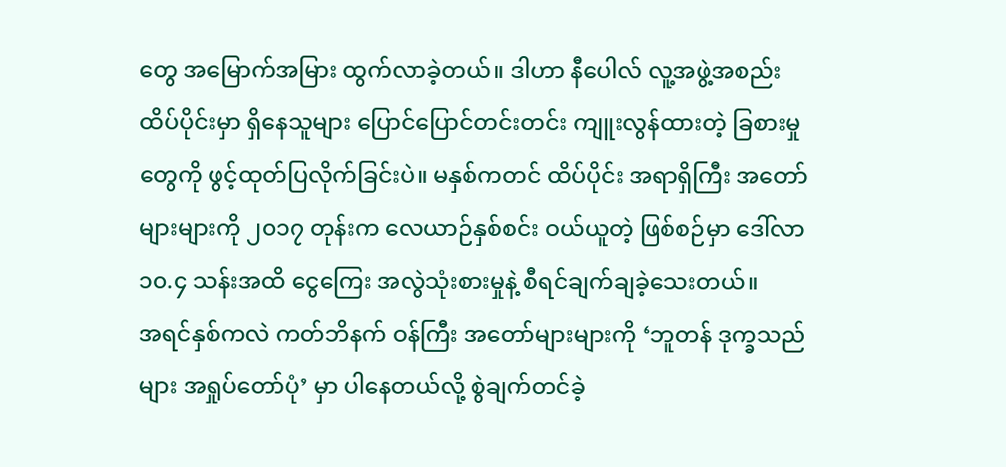တွေ အမြောက်အမြား ထွက်လာခဲ့တယ်။ ဒါဟာ နီပေါလ် လူ့အဖွဲ့အစည်း ထိပ်ပိုင်းမှာ ရှိနေသူများ ပြောင်ပြောင်တင်းတင်း ကျူးလွန်ထားတဲ့ ခြစားမှုတွေကို ဖွင့်ထုတ်ပြလိုက်ခြင်းပဲ။ မနှစ်ကတင် ထိပ်ပိုင်း အရာရှိကြီး အတော်များများကို ၂၀၁၇ တုန်းက လေယာဉ်နှစ်စင်း ဝယ်ယူတဲ့ ဖြစ်စဉ်မှာ ဒေါ်လာ ၁၀.၄ သန်းအထိ ငွေကြေး အလွဲသုံးစားမှုနဲ့ စီရင်ချက်ချခဲ့သေးတယ်။
အရင်နှစ်ကလဲ ကတ်ဘိနက် ဝန်ကြီး အတော်များများကို ‘ဘူတန် ဒုက္ခသည်များ အရှုပ်တော်ပုံ’ မှာ ပါနေတယ်လို့ စွဲချက်တင်ခဲ့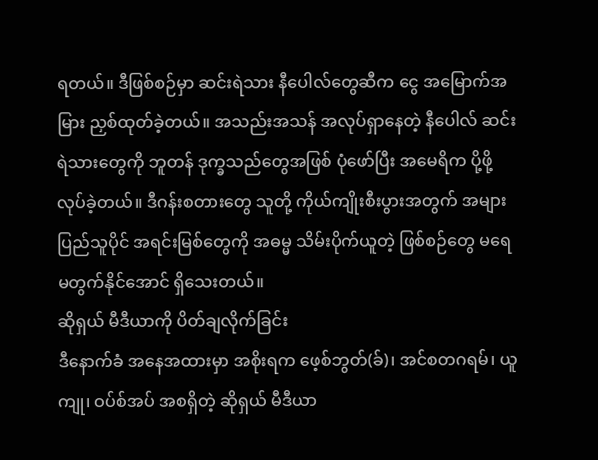ရတယ်။ ဒီဖြစ်စဉ်မှာ ဆင်းရဲသား နီပေါလ်တွေဆီက ငွေ အမြောက်အမြား ညှစ်ထုတ်ခဲ့တယ်။ အသည်းအသန် အလုပ်ရှာနေတဲ့ နီပေါလ် ဆင်းရဲသားတွေကို ဘူတန် ဒုက္ခသည်တွေအဖြစ် ပုံဖော်ပြီး အမေရိက ပို့ဖို့ လုပ်ခဲ့တယ်။ ဒီဂန်းစတားတွေ သူတို့ ကိုယ်ကျိုးစီးပွားအတွက် အများပြည်သူပိုင် အရင်းမြစ်တွေကို အဓမ္မ သိမ်းပိုက်ယူတဲ့ ဖြစ်စဉ်တွေ မရေမတွက်နိုင်အောင် ရှိသေးတယ်။
ဆိုရှယ် မီဒီယာကို ပိတ်ချလိုက်ခြင်း
ဒီနောက်ခံ အနေအထားမှာ အစိုးရက ဖေ့စ်ဘွတ်(ခ်)၊ အင်စတဂရမ်၊ ယူကျု၊ ဝပ်စ်အပ် အစရှိတဲ့ ဆိုရှယ် မီဒီယာ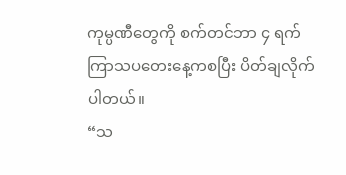ကုမ္ပဏီတွေကို စက်တင်ဘာ ၄ ရက် ကြာသပတေးနေ့ကစပြီး ပိတ်ချလိုက်ပါတယ်။
“သ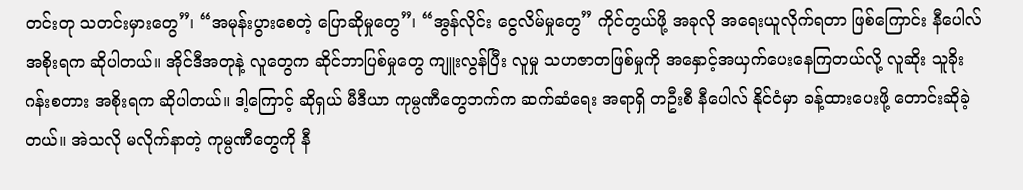တင်းတု သတင်းမှားတွေ”၊ “အမုန်းပွားစေတဲ့ ပြောဆိုမှုတွေ”၊ “အွန်လိုင်း ငွေလိမ်မှုတွေ” ကိုင်တွယ်ဖို့ အခုလို အရေးယူလိုက်ရတာ ဖြစ်ကြောင်း နီပေါလ် အစိုးရက ဆိုပါတယ်။ အိုင်ဒီအတုနဲ့ လူတွေက ဆိုင်ဘာပြစ်မှုတွေ ကျူးလွန်ပြီး လူမှု သဟဇာတဖြစ်မှုကို အနှောင့်အယှက်ပေးနေကြတယ်လို့ လူဆိုး သူခိုး ဂန်းစတား အစိုးရက ဆိုပါတယ်။ ဒါ့ကြောင့် ဆိုရှယ် မီဒီယာ ကုမ္ပဏီတွေဘက်က ဆက်ဆံရေး အရာရှိ တဦးစီ နီပေါလ် နိုင်ငံမှာ ခန့်ထားပေးဖို့ တောင်းဆိုခဲ့တယ်။ အဲသလို မလိုက်နာတဲ့ ကုမ္ပဏီတွေကို နီ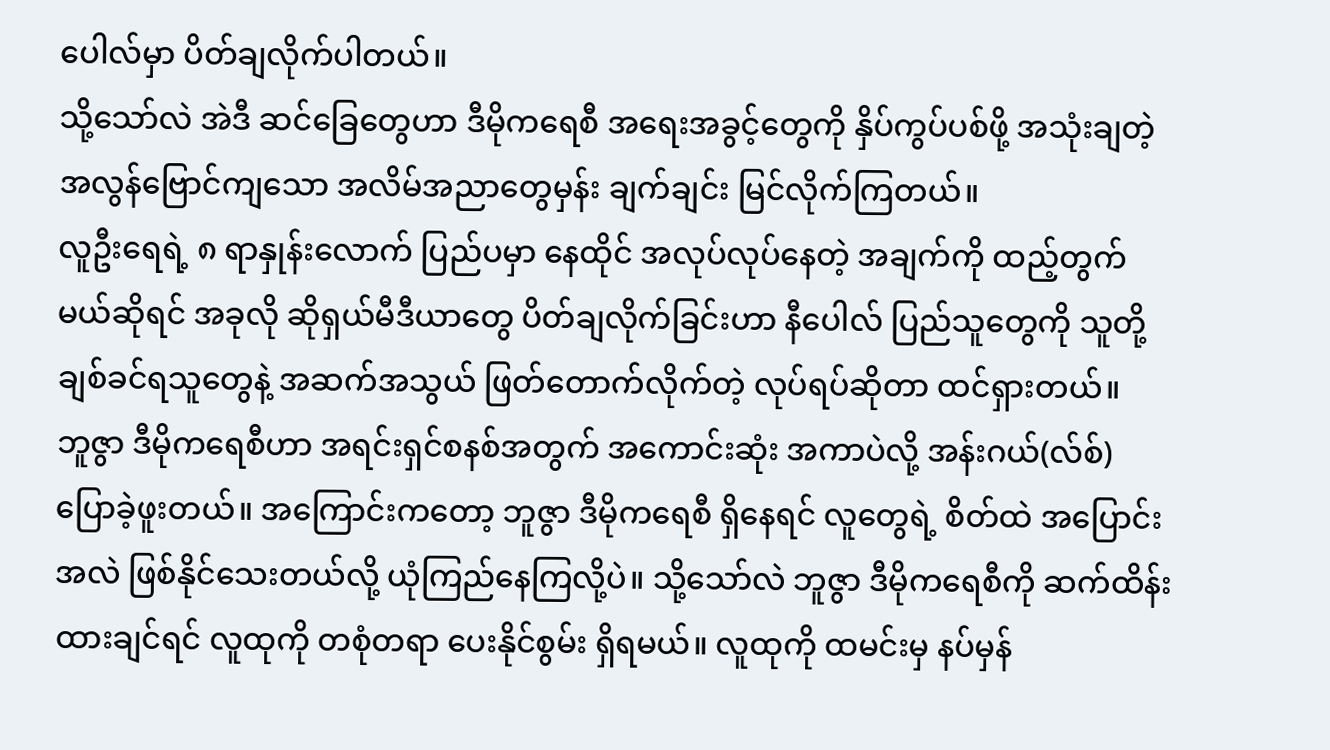ပေါလ်မှာ ပိတ်ချလိုက်ပါတယ်။
သို့သော်လဲ အဲဒီ ဆင်ခြေတွေဟာ ဒီမိုကရေစီ အရေးအခွင့်တွေကို နှိပ်ကွပ်ပစ်ဖို့ အသုံးချတဲ့ အလွန်ဗြောင်ကျသော အလိမ်အညာတွေမှန်း ချက်ချင်း မြင်လိုက်ကြတယ်။
လူဦးရေရဲ့ ၈ ရာနှုန်းလောက် ပြည်ပမှာ နေထိုင် အလုပ်လုပ်နေတဲ့ အချက်ကို ထည့်တွက်မယ်ဆိုရင် အခုလို ဆိုရှယ်မီဒီယာတွေ ပိတ်ချလိုက်ခြင်းဟာ နီပေါလ် ပြည်သူတွေကို သူတို့ ချစ်ခင်ရသူတွေနဲ့ အဆက်အသွယ် ဖြတ်တောက်လိုက်တဲ့ လုပ်ရပ်ဆိုတာ ထင်ရှားတယ်။
ဘူဇွာ ဒီမိုကရေစီဟာ အရင်းရှင်စနစ်အတွက် အကောင်းဆုံး အကာပဲလို့ အန်းဂယ်(လ်စ်) ပြောခဲ့ဖူးတယ်။ အကြောင်းကတော့ ဘူဇွာ ဒီမိုကရေစီ ရှိနေရင် လူတွေရဲ့ စိတ်ထဲ အပြောင်းအလဲ ဖြစ်နိုင်သေးတယ်လို့ ယုံကြည်နေကြလို့ပဲ။ သို့သော်လဲ ဘူဇွာ ဒီမိုကရေစီကို ဆက်ထိန်းထားချင်ရင် လူထုကို တစုံတရာ ပေးနိုင်စွမ်း ရှိရမယ်။ လူထုကို ထမင်းမှ နပ်မှန်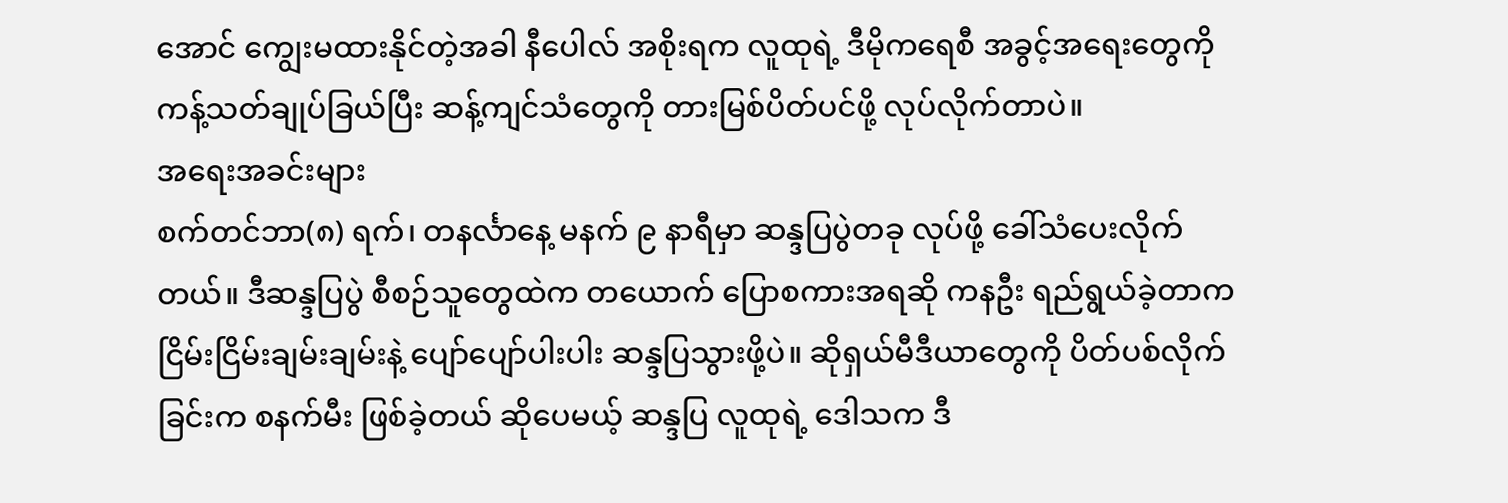အောင် ကျွေးမထားနိုင်တဲ့အခါ နီပေါလ် အစိုးရက လူထုရဲ့ ဒီမိုကရေစီ အခွင့်အရေးတွေကို ကန့်သတ်ချုပ်ခြယ်ပြီး ဆန့်ကျင်သံတွေကို တားမြစ်ပိတ်ပင်ဖို့ လုပ်လိုက်တာပဲ။
အရေးအခင်းများ
စက်တင်ဘာ(၈) ရက်၊ တနင်္လာနေ့ မနက် ၉ နာရီမှာ ဆန္ဒပြပွဲတခု လုပ်ဖို့ ခေါ်သံပေးလိုက်တယ်။ ဒီဆန္ဒပြပွဲ စီစဉ်သူတွေထဲက တယောက် ပြောစကားအရဆို ကနဦး ရည်ရွယ်ခဲ့တာက ငြိမ်းငြိမ်းချမ်းချမ်းနဲ့ ပျော်ပျော်ပါးပါး ဆန္ဒပြသွားဖို့ပဲ။ ဆိုရှယ်မီဒီယာတွေကို ပိတ်ပစ်လိုက်ခြင်းက စနက်မီး ဖြစ်ခဲ့တယ် ဆိုပေမယ့် ဆန္ဒပြ လူထုရဲ့ ဒေါသက ဒီ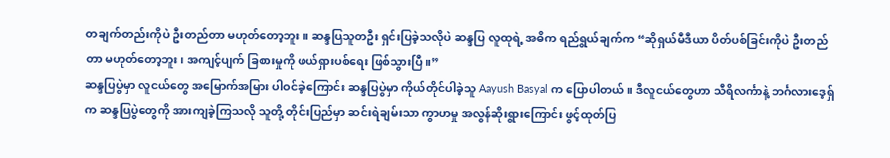တချက်တည်းကိုပဲ ဦးတည်တာ မဟုတ်တော့ဘူး။ ဆန္ဒပြသူတဦး ရှင်းပြခဲ့သလိုပဲ ဆန္ဒပြ လူထုရဲ့ အဓိက ရည်ရွယ်ချက်က “ဆိုရှယ်မီဒီယာ ပိတ်ပစ်ခြင်းကိုပဲ ဦးတည်တာ မဟုတ်တော့ဘူး၊ အကျင့်ပျက် ခြစားမှုကို ဖယ်ရှားပစ်ရေး ဖြစ်သွားပြီ။”
ဆန္ဒပြပွဲမှာ လူငယ်တွေ အမြောက်အမြား ပါဝင်ခဲ့ကြောင်း ဆန္ဒပြပွဲမှာ ကိုယ်တိုင်ပါခဲ့သူ Aayush Basyal က ပြောပါတယ်။ ဒီလူငယ်တွေဟာ သီရိလင်္ကာနဲ့ ဘင်္ဂလားဒေ့ရ်ှက ဆန္ဒပြပွဲတွေကို အားကျခဲ့ကြသလို သူတို့ တိုင်းပြည်မှာ ဆင်းရဲချမ်းသာ ကွာဟမှု အလွန်ဆိုးရွားကြောင်း ဖွင့်ထုတ်ပြ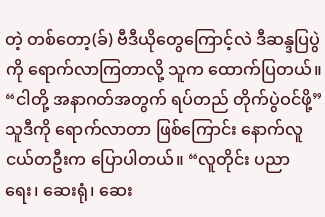တဲ့ တစ်တော့(ခ်) ဗီဒီယိုတွေကြောင့်လဲ ဒီဆန္ဒပြပွဲကို ရောက်လာကြတာလို့ သူက ထောက်ပြတယ်။ “ငါတို့ အနာဂတ်အတွက် ရပ်တည် တိုက်ပွဲဝင်ဖို့” သူဒီကို ရောက်လာတာ ဖြစ်ကြောင်း နောက်လူငယ်တဦးက ပြောပါတယ်။ “လူတိုင်း ပညာရေး၊ ဆေးရုံ၊ ဆေး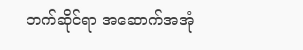ဘက်ဆိုင်ရာ အဆောက်အအုံ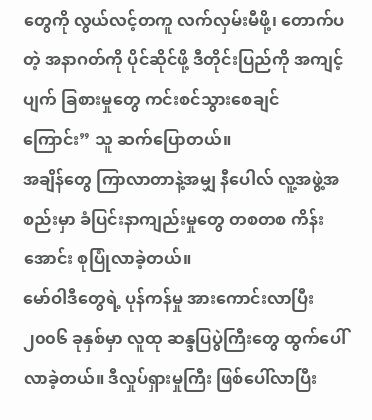တွေကို လွယ်လင့်တကူ လက်လှမ်းမီဖို့၊ တောက်ပတဲ့ အနာဂတ်ကို ပိုင်ဆိုင်ဖို့ ဒီတိုင်းပြည်ကို အကျင့်ပျက် ခြစားမှုတွေ ကင်းစင်သွားစေချင်ကြောင်း” သူ ဆက်ပြောတယ်။
အချိန်တွေ ကြာလာတာနဲ့အမျှ နီပေါလ် လူ့အဖွဲ့အစည်းမှာ ခံပြင်းနာကျည်းမှုတွေ တစတစ ကိန်းအောင်း စုပြုံလာခဲ့တယ်။
မော်ဝါဒီတွေရဲ့ ပုန်ကန်မှု အားကောင်းလာပြီး ၂၀၀၆ ခုနှစ်မှာ လူထု ဆန္ဒပြပွဲကြီးတွေ ထွက်ပေါ်လာခဲ့တယ်။ ဒီလှုပ်ရှားမှုကြီး ဖြစ်ပေါ်လာပြီး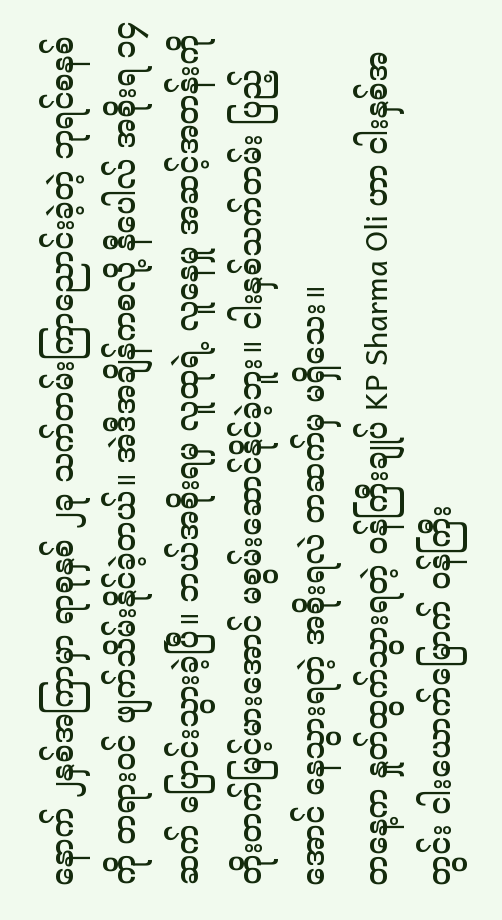နောက် ၂နှစ်အကြာမှာ ရာစုနှစ် ၂ခု သက်တမ်းကြာညောင်းခဲ့တဲ့ ဘုရင်စနစ်ကို တရားဝင် ဖျက်သိမ်းနိုင်ခဲ့တယ်။ အဲဒီအချိန်ကစလို့ နီပေါလ် အစိုးရ ၁၄ ဆက် ပြောင်းသွားခဲ့ပြီ။ ဘယ်အစိုးရမှ လူထုရဲ့ လူနေမှု အဆင့်အတန်းကို တိုးတက်မြင့်မားအောင် မစွမ်းဆောင်နိုင်ခဲ့ဘူး။ ငါးနှစ်သက်တမ်း ပြည့်အောင် နေသွားရတဲ့ အစိုးရလဲ တဆက်မှ မရှိသေး။
တနေ့က နှုတ်ထွက်သွားရတဲ့ ဝန်ကြီးချုပ် KP Sharma Oli ဟာ ငါးနှစ်အတွင်း ငါးယောက်မြောက် ဝန်ကြီး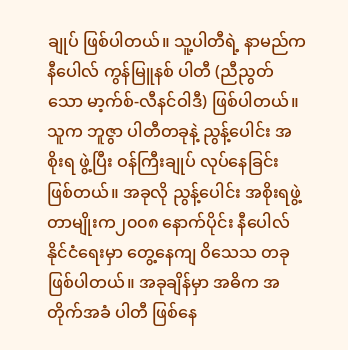ချုပ် ဖြစ်ပါတယ်။ သူ့ပါတီရဲ့ နာမည်က နီပေါလ် ကွန်မြူနစ် ပါတီ (ညီညွတ်သော မာ့က်စ်-လီနင်ဝါဒီ) ဖြစ်ပါတယ်။ သူက ဘူဇွာ ပါတီတခုနဲ့ ညွန့်ပေါင်း အစိုးရ ဖွဲ့ပြီး ဝန်ကြီးချုပ် လုပ်နေခြင်း ဖြစ်တယ်။ အခုလို ညွန့်ပေါင်း အစိုးရဖွဲ့တာမျိုးက၂၀၀၈ နောက်ပိုင်း နီပေါလ် နိုင်ငံရေးမှာ တွေ့နေကျ ဝိသေသ တခု ဖြစ်ပါတယ်။ အခုချိန်မှာ အဓိက အတိုက်အခံ ပါတီ ဖြစ်နေ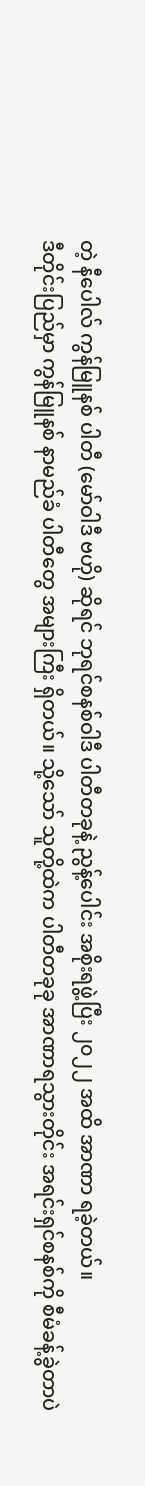တဲ့ နီပေါလ် ကွန်မြူနစ် ပါတီ (မော်ဝါဒီ ဗဟို) ဆိုရင် ဘုရင်စနစ်ဝါဒီ ပါတီတခုနဲ့ ညွန့်ပေါင်း အစိုးရဖွဲ့ပြီး ၂၀၂၂ အထိ အာဏာ ရခဲ့တယ်။
ဒီတိုင်းပြည်မှာ ကွန်မြူနစ် နာမည်ခံ ပါတီတွေ အများကြီး ရှိတယ်။ သို့သော် သူတို့ထဲက ပါတီတခုခု အာဏာရသွားတိုင်း အရင်းရှင်စနစ်ကို စီမံခန့်ခွဲတာပဲ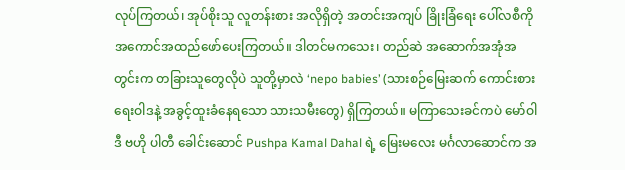လုပ်ကြတယ်၊ အုပ်စိုးသူ လူတန်းစား အလိုရှိတဲ့ အတင်းအကျပ် ခြိုးခြံရေး ပေါ်လစီကို အကောင်အထည်ဖော်ပေးကြတယ်။ ဒါတင်မကသေး၊ တည်ဆဲ အဆောက်အအုံအတွင်းက တခြားသူတွေလိုပဲ သူတို့မှာလဲ ‘nepo babies’ (သားစဉ်မြေးဆက် ကောင်းစားရေးဝါဒနဲ့ အခွင့်ထူးခံနေရသော သားသမီးတွေ) ရှိကြတယ်။ မကြာသေးခင်ကပဲ မော်ဝါဒီ ဗဟို ပါတီ ခေါင်းဆောင် Pushpa Kamal Dahal ရဲ့ မြေးမလေး မင်္ဂလာဆောင်က အ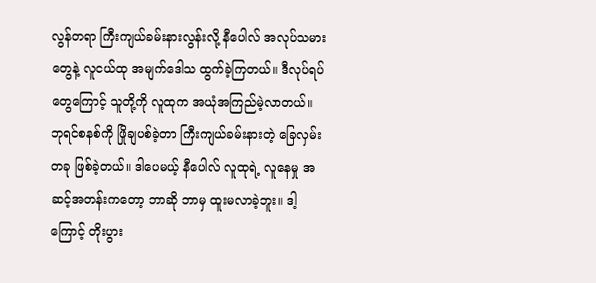လွန်တရာ ကြီးကျယ်ခမ်းနားလွန်းလို့ နီပေါလ် အလုပ်သမားတွေနဲ့ လူငယ်ထု အမျက်ဒေါသ ထွက်ခဲ့ကြတယ်။ ဒီလုပ်ရပ်တွေကြောင့် သူတို့ကို လူထုက အယုံအကြည်မဲ့လာတယ်။
ဘုရင်စနစ်ကို ဖြိုချပစ်ခဲ့တာ ကြီးကျယ်ခမ်းနားတဲ့ ခြေလှမ်းတခု ဖြစ်ခဲ့တယ်။ ဒါပေမယ့် နီပေါလ် လူထုရဲ့ လူနေမှု အဆင့်အတန်းကတော့ ဘာဆို ဘာမှ ထူးမလာခဲ့ဘူး။ ဒါ့ကြောင့် တိုးပွား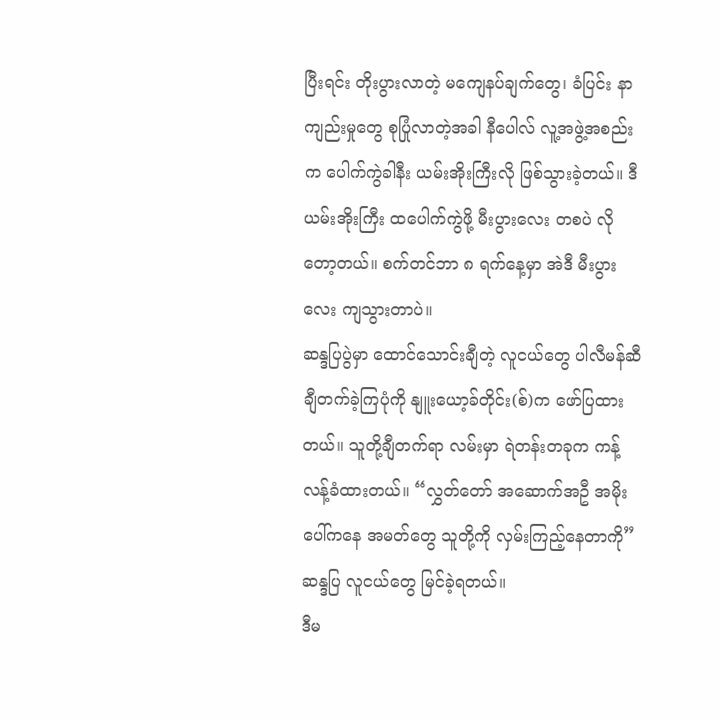ပြီးရင်း တိုးပွားလာတဲ့ မကျေနပ်ချက်တွေ၊ ခံပြင်း နာကျည်းမှုတွေ စုပြုံလာတဲ့အခါ နီပေါလ် လူ့အဖွဲ့အစည်းက ပေါက်ကွဲခါနီး ယမ်းအိုးကြီးလို ဖြစ်သွားခဲ့တယ်။ ဒီယမ်းအိုးကြီး ထပေါက်ကွဲဖို့ မီးပွားလေး တစပဲ လိုတော့တယ်။ စက်တင်ဘာ ၈ ရက်နေ့မှာ အဲဒီ မီးပွားလေး ကျသွားတာပဲ။
ဆန္ဒပြပွဲမှာ ထောင်သောင်းချီတဲ့ လူငယ်တွေ ပါလီမန်ဆီ ချီတက်ခဲ့ကြပုံကို နျူးယော့ခ်တိုင်း(စ်)က ဖော်ပြထားတယ်။ သူတို့ချီတက်ရာ လမ်းမှာ ရဲတန်းတခုက ကန့်လန့်ခံထားတယ်။ “လွှတ်တော် အဆောက်အဦ အမိုးပေါ်ကနေ အမတ်တွေ သူတို့ကို လှမ်းကြည့်နေတာကို” ဆန္ဒပြ လူငယ်တွေ မြင်ခဲ့ရတယ်။
ဒီမ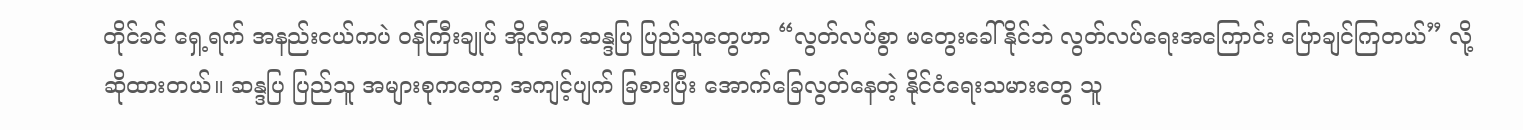တိုင်ခင် ရှေ့ရက် အနည်းငယ်ကပဲ ဝန်ကြီးချုပ် အိုလီက ဆန္ဒပြ ပြည်သူတွေဟာ “လွတ်လပ်စွာ မတွေးခေါ်နိုင်ဘဲ လွတ်လပ်ရေးအကြောင်း ပြောချင်ကြတယ်” လို့ ဆိုထားတယ်။ ဆန္ဒပြ ပြည်သူ အများစုကတော့ အကျင့်ပျက် ခြစားပြီး အောက်ခြေလွတ်နေတဲ့ နိုင်ငံရေးသမားတွေ သူ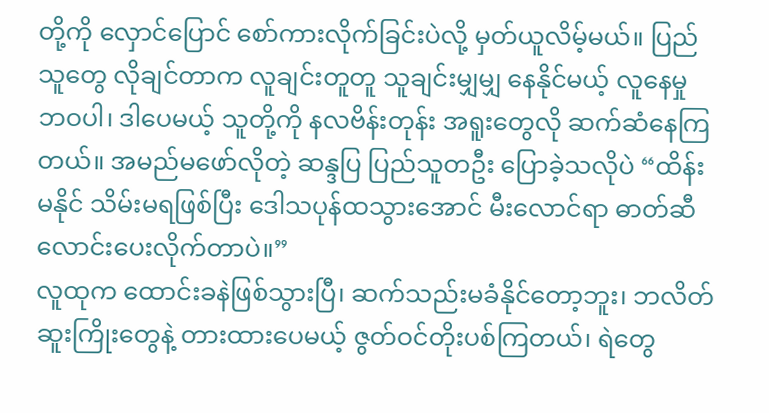တို့ကို လှောင်ပြောင် စော်ကားလိုက်ခြင်းပဲလို့ မှတ်ယူလိမ့်မယ်။ ပြည်သူတွေ လိုချင်တာက လူချင်းတူတူ သူချင်းမျှမျှ နေနိုင်မယ့် လူနေမှု ဘဝပါ၊ ဒါပေမယ့် သူတို့ကို နလဗိန်းတုန်း အရူးတွေလို ဆက်ဆံနေကြတယ်။ အမည်မဖော်လိုတဲ့ ဆန္ဒပြ ပြည်သူတဦး ပြောခဲ့သလိုပဲ “ထိန်းမနိုင် သိမ်းမရဖြစ်ပြီး ဒေါသပုန်ထသွားအောင် မီးလောင်ရာ ဓာတ်ဆီလောင်းပေးလိုက်တာပဲ။”
လူထုက ထောင်းခနဲဖြစ်သွားပြီ၊ ဆက်သည်းမခံနိုင်တော့ဘူး၊ ဘလိတ်ဆူးကြိုးတွေနဲ့ တားထားပေမယ့် ဇွတ်ဝင်တိုးပစ်ကြတယ်၊ ရဲတွေ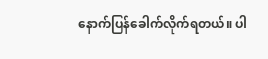နောက်ပြန်ခေါက်လိုက်ရတယ်။ ပါ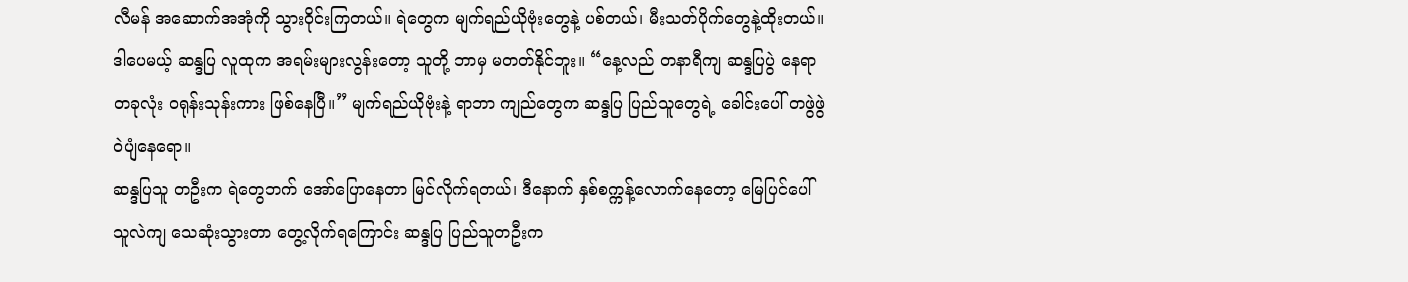လီမန် အဆောက်အအုံကို သွားဝိုင်းကြတယ်။ ရဲတွေက မျက်ရည်ယိုဗုံးတွေနဲ့ ပစ်တယ်၊ မီးသတ်ပိုက်တွေနဲ့ထိုးတယ်။ ဒါပေမယ့် ဆန္ဒပြ လူထုက အရမ်းများလွန်းတော့ သူတို့ ဘာမှ မတတ်နိုင်ဘူး။ “နေ့လည် တနာရီကျ ဆန္ဒပြပွဲ နေရာတခုလုံး ဝရုန်းသုန်းကား ဖြစ်နေပြီ။” မျက်ရည်ယိုဗုံးနဲ့ ရာဘာ ကျည်တွေက ဆန္ဒပြ ပြည်သူတွေရဲ့ ခေါင်းပေါ် တဖွဲဖွဲ ဝဲပျံနေရော။
ဆန္ဒပြသူ တဦးက ရဲတွေဘက် အော်ပြောနေတာ မြင်လိုက်ရတယ်၊ ဒီနောက် နှစ်စက္ကန့်လောက်နေတော့ မြေပြင်ပေါ် သူလဲကျ သေဆုံးသွားတာ တွေ့လိုက်ရကြောင်း ဆန္ဒပြ ပြည်သူတဦးက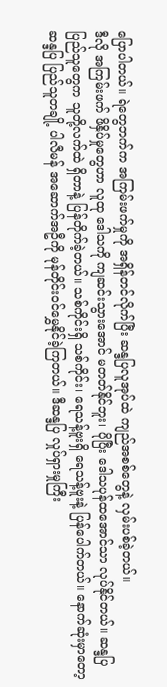ပြောပါတယ်။ ရဲတွေဘက်က အကြမ်းဖက်မှုကို အရှိန်တင်လိုက်ပြီး ဆန္ဒပြလူအုပ်ထဲ ကျည်အစစ်တွေနဲ့ လှမ်းပစ်ခဲ့တယ်။
ဒီလို အကြမ်းဖက် ဖိနှိပ်မှုတွေဟာ လူထု ဒေါသကို ကျဆင်းသွားအောင် မတတ်နိုင်ဘူး၊ ပိုပြီး ဒေါသပုန်ထအောင်သာ လုပ်နိုင်တယ်။ ဆန္ဒပြ ပြည်သူတွေက သူတို့လက်ထဲ ရှိတာနဲ့ ပြန်တိုက်ခဲ့တယ်။ သစ်ကိုင်းရှိ သစ်ကိုင်း၊ ရေသန့်ဗူးရှိ ရေသန့်ဗူးနဲ့ ပြန်ပေါက်တယ်။ နောက်ဆုံးမှာတော့ ဆန္ဒပြ ပြည်သူတချို့ ပါလီမန် အဆောက်အဦကို မုန်တိုင်းဝင်မွှေနိုင်ခဲ့ကြတယ်။ ဒီဆန္ဒပြ လှုပ်ရှားမှုကြီး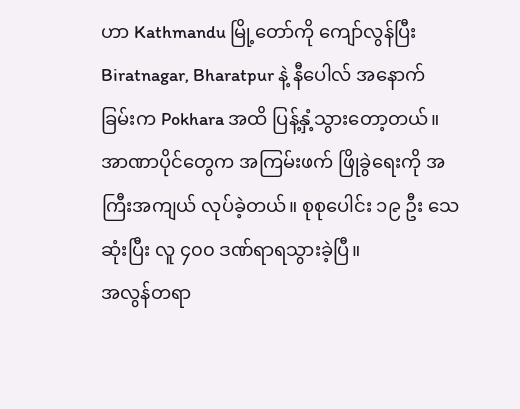ဟာ Kathmandu မြို့တော်ကို ကျော်လွန်ပြီး Biratnagar, Bharatpur နဲ့ နီပေါလ် အနောက်ခြမ်းက Pokhara အထိ ပြန့်နှံ့သွားတော့တယ်။ အာဏာပိုင်တွေက အကြမ်းဖက် ဖြိုခွဲရေးကို အကြီးအကျယ် လုပ်ခဲ့တယ်။ စုစုပေါင်း ၁၉ ဦး သေဆုံးပြီး လူ ၄၀၀ ဒဏ်ရာရသွားခဲ့ပြီ။
အလွန်တရာ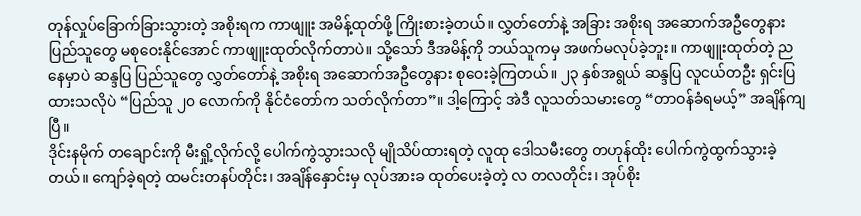တုန်လှုပ်ခြောက်ခြားသွားတဲ့ အစိုးရက ကာဖျူး အမိန့်ထုတ်ဖို့ ကြိုးစားခဲ့တယ်။ လွှတ်တော်နဲ့ အခြား အစိုးရ အဆောက်အဦတွေနား ပြည်သူတွေ မစုဝေးနိုင်အောင် ကာဖျူးထုတ်လိုက်တာပဲ။ သို့သော် ဒီအမိန့်ကို ဘယ်သူကမှ အဖက်မလုပ်ခဲ့ဘူး။ ကာဖျူးထုတ်တဲ့ ညနေမှာပဲ ဆန္ဒပြ ပြည်သူတွေ လွှတ်တော်နဲ့ အစိုးရ အဆောက်အဦတွေနား စုဝေးခဲ့ကြတယ်။ ၂၃ နှစ်အရွယ် ဆန္ဒပြ လူငယ်တဦး ရှင်းပြထားသလိုပဲ “ပြည်သူ ၂၀ လောက်ကို နိုင်ငံတော်က သတ်လိုက်တာ”။ ဒါ့ကြောင့် အဲဒီ လူသတ်သမားတွေ “တာဝန်ခံရမယ့်” အချိန်ကျပြီ။
ဒိုင်းနမိုက် တချောင်းကို မီးရှို့လိုက်လို့ ပေါက်ကွဲသွားသလို မျိုသိပ်ထားရတဲ့ လူထု ဒေါသမီးတွေ တဟုန်ထိုး ပေါက်ကွဲထွက်သွားခဲ့တယ်။ ကျော်ခဲ့ရတဲ့ ထမင်းတနပ်တိုင်း၊ အချိန်နှောင်းမှ လုပ်အားခ ထုတ်ပေးခဲ့တဲ့ လ တလတိုင်း၊ အုပ်စိုး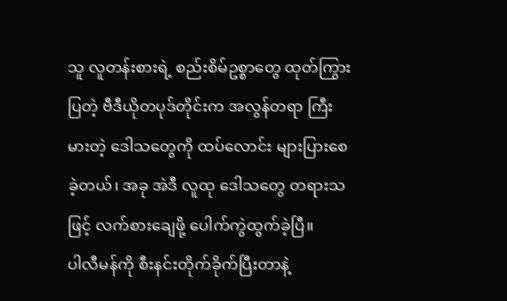သူ လူတန်းစားရဲ့ စည်းစိမ်ဥစ္စာတွေ ထုတ်ကြွားပြတဲ့ ဗီဒီယိုတပုဒ်တိုင်းက အလွန်တရာ ကြီးမားတဲ့ ဒေါသတွေကို ထပ်လောင်း များပြားစေခဲ့တယ်၊ အခု အဲဒီ လူထု ဒေါသတွေ တရားသဖြင့် လက်စားချေဖို့ ပေါက်ကွဲထွက်ခဲ့ပြီ။
ပါလီမန်ကို စီးနင်းတိုက်ခိုက်ပြီးတာနဲ့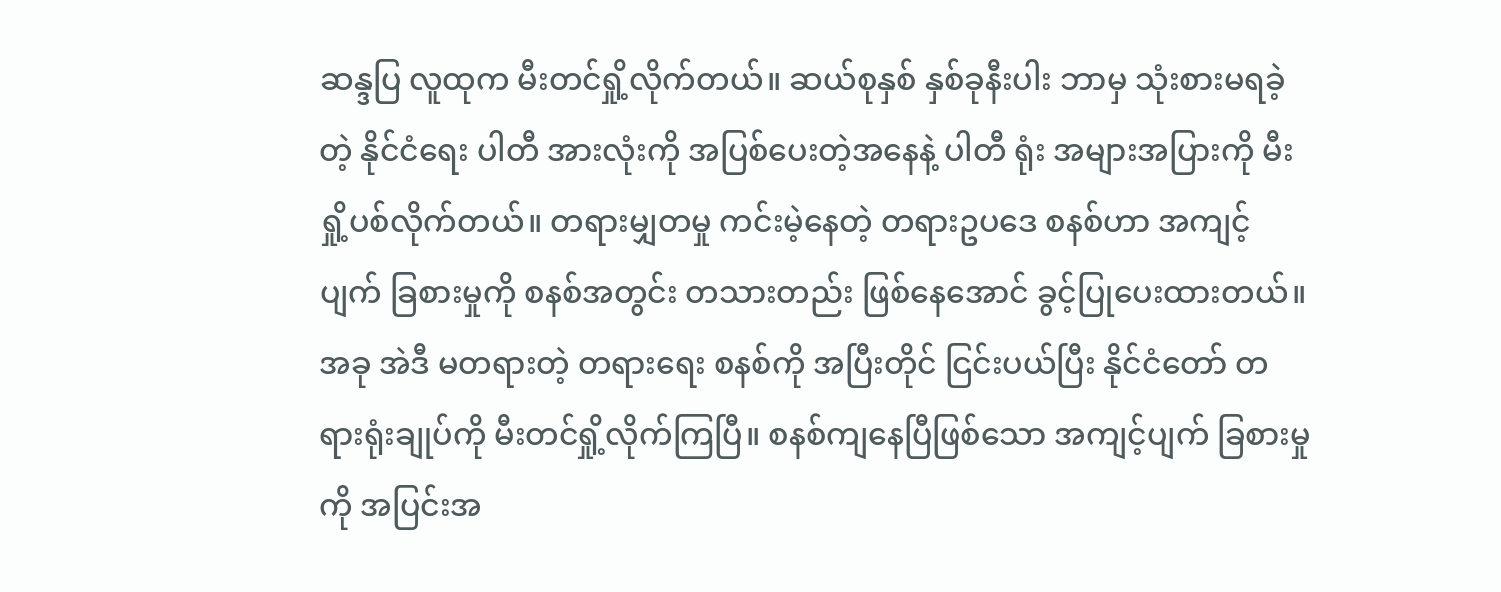ဆန္ဒပြ လူထုက မီးတင်ရှို့လိုက်တယ်။ ဆယ်စုနှစ် နှစ်ခုနီးပါး ဘာမှ သုံးစားမရခဲ့တဲ့ နိုင်ငံရေး ပါတီ အားလုံးကို အပြစ်ပေးတဲ့အနေနဲ့ ပါတီ ရုံး အများအပြားကို မီးရှို့ပစ်လိုက်တယ်။ တရားမျှတမှု ကင်းမဲ့နေတဲ့ တရားဥပဒေ စနစ်ဟာ အကျင့်ပျက် ခြစားမှုကို စနစ်အတွင်း တသားတည်း ဖြစ်နေအောင် ခွင့်ပြုပေးထားတယ်။ အခု အဲဒီ မတရားတဲ့ တရားရေး စနစ်ကို အပြီးတိုင် ငြင်းပယ်ပြီး နိုင်ငံတော် တရားရုံးချုပ်ကို မီးတင်ရှို့လိုက်ကြပြီ။ စနစ်ကျနေပြီဖြစ်သော အကျင့်ပျက် ခြစားမှုကို အပြင်းအ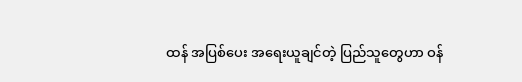ထန် အပြစ်ပေး အရေးယူချင်တဲ့ ပြည်သူတွေဟာ ဝန်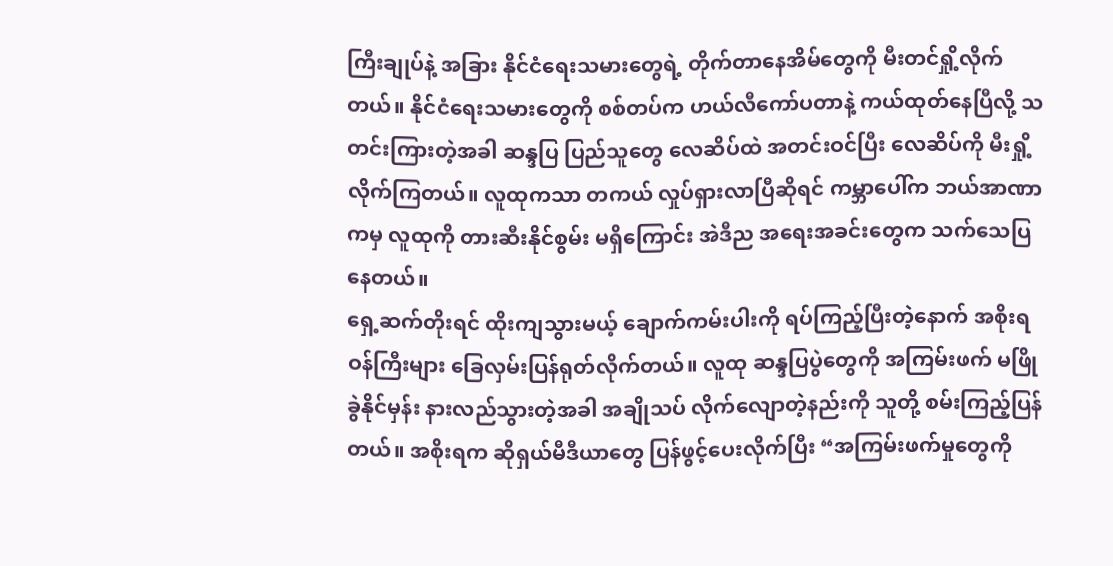ကြီးချုပ်နဲ့ အခြား နိုင်ငံရေးသမားတွေရဲ့ တိုက်တာနေအိမ်တွေကို မီးတင်ရှို့လိုက်တယ်။ နိုင်ငံရေးသမားတွေကို စစ်တပ်က ဟယ်လီကော်ပတာနဲ့ ကယ်ထုတ်နေပြီလို့ သတင်းကြားတဲ့အခါ ဆန္ဒပြ ပြည်သူတွေ လေဆိပ်ထဲ အတင်းဝင်ပြီး လေဆိပ်ကို မီးရှို့လိုက်ကြတယ်။ လူထုကသာ တကယ် လှုပ်ရှားလာပြီဆိုရင် ကမ္ဘာပေါ်က ဘယ်အာဏာကမှ လူထုကို တားဆီးနိုင်စွမ်း မရှိကြောင်း အဲဒီည အရေးအခင်းတွေက သက်သေပြနေတယ်။
ရှေ့ဆက်တိုးရင် ထိုးကျသွားမယ့် ချောက်ကမ်းပါးကို ရပ်ကြည့်ပြီးတဲ့နောက် အစိုးရ ဝန်ကြီးများ ခြေလှမ်းပြန်ရုတ်လိုက်တယ်။ လူထု ဆန္ဒပြပွဲတွေကို အကြမ်းဖက် မဖြိုခွဲနိုင်မှန်း နားလည်သွားတဲ့အခါ အချိုသပ် လိုက်လျောတဲ့နည်းကို သူတို့ စမ်းကြည့်ပြန်တယ်။ အစိုးရက ဆိုရှယ်မီဒီယာတွေ ပြန်ဖွင့်ပေးလိုက်ပြီး “အကြမ်းဖက်မှုတွေကို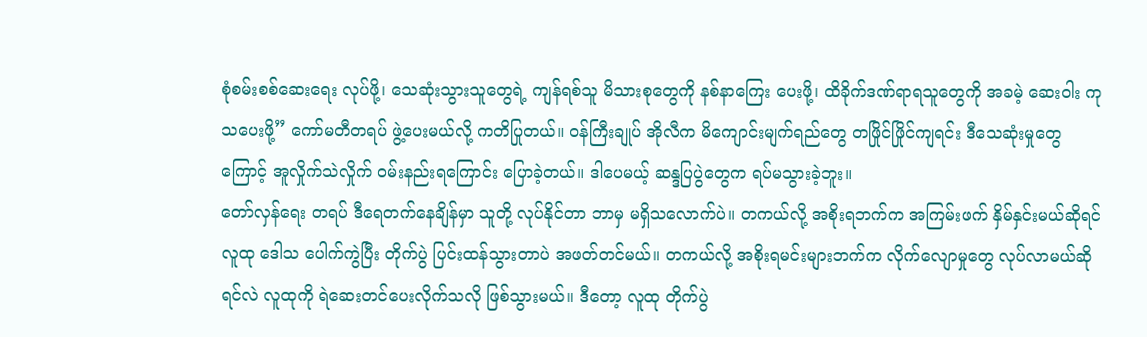စုံစမ်းစစ်ဆေးရေး လုပ်ဖို့၊ သေဆုံးသွားသူတွေရဲ့ ကျန်ရစ်သူ မိသားစုတွေကို နစ်နာကြေး ပေးဖို့၊ ထိခိုက်ဒဏ်ရာရသူတွေကို အခမဲ့ ဆေးဝါး ကုသပေးဖို့” ကော်မတီတရပ် ဖွဲ့ပေးမယ်လို့ ကတိပြုတယ်။ ဝန်ကြီးချုပ် အိုလီက မိကျောင်းမျက်ရည်တွေ တဖြိုင်ဖြိုင်ကျရင်း ဒီသေဆုံးမှုတွေကြောင့် အူလှိုက်သဲလှိုက် ဝမ်းနည်းရကြောင်း ပြောခဲ့တယ်။ ဒါပေမယ့် ဆန္ဒပြပွဲတွေက ရပ်မသွားခဲ့ဘူး။
တော်လှန်ရေး တရပ် ဒီရေတက်နေချိန်မှာ သူတို့ လုပ်နိုင်တာ ဘာမှ မရှိသလောက်ပဲ။ တကယ်လို့ အစိုးရဘက်က အကြမ်းဖက် နှိမ်နှင်းမယ်ဆိုရင် လူထု ဒေါသ ပေါက်ကွဲပြီး တိုက်ပွဲ ပြင်းထန်သွားတာပဲ အဖတ်တင်မယ်။ တကယ်လို့ အစိုးရမင်းများဘက်က လိုက်လျောမှုတွေ လုပ်လာမယ်ဆိုရင်လဲ လူထုကို ရဲဆေးတင်ပေးလိုက်သလို ဖြစ်သွားမယ်။ ဒီတော့ လူထု တိုက်ပွဲ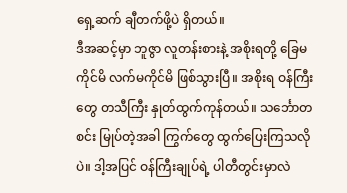ရှေ့ဆက် ချီတက်ဖို့ပဲ ရှိတယ်။
ဒီအဆင့်မှာ ဘူဇွာ လူတန်းစားနဲ့ အစိုးရတို့ ခြေမကိုင်မိ လက်မကိုင်မိ ဖြစ်သွားပြီ။ အစိုးရ ဝန်ကြီးတွေ တသီကြီး နှုတ်ထွက်ကုန်တယ်။ သင်္ဘောတစင်း မြုပ်တဲ့အခါ ကြွက်တွေ ထွက်ပြေးကြသလိုပဲ။ ဒါ့အပြင် ဝန်ကြီးချုပ်ရဲ့ ပါတီတွင်းမှာလဲ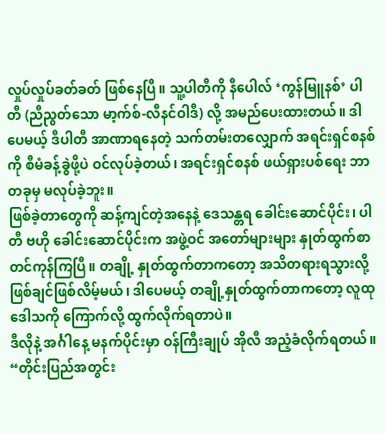လှုပ်လှုပ်ခတ်ခတ် ဖြစ်နေပြီ။ သူ့ပါတီကို နီပေါလ် ‘ကွန်မြူနစ်’ ပါတီ (ညီညွတ်သော မာ့က်စ်-လီနင်ဝါဒီ) လို့ အမည်ပေးထားတယ်။ ဒါပေမယ့် ဒီပါတီ အာဏာရနေတဲ့ သက်တမ်းတလျှောက် အရင်းရှင်စနစ်ကို စီမံခန့်ခွဲဖို့ပဲ ဝင်လုပ်ခဲ့တယ်၊ အရင်းရှင်စနစ် ဖယ်ရှားပစ်ရေး ဘာတခုမှ မလုပ်ခဲ့ဘူး။
ဖြစ်ခဲ့တာတွေကို ဆန့်ကျင်တဲ့အနေနဲ့ ဒေသန္တရ ခေါင်းဆောင်ပိုင်း၊ ပါတီ ဗဟို ခေါင်းဆောင်ပိုင်းက အဖွဲ့ဝင် အတော်များများ နှုတ်ထွက်စာ တင်ကုန်ကြပြီ။ တချို့ နှုတ်ထွက်တာကတော့ အသိတရားရသွားလို့ ဖြစ်ချင်ဖြစ်လိမ့်မယ်၊ ဒါပေမယ့် တချို့နှုတ်ထွက်တာကတော့ လူထု ဒေါသကို ကြောက်လို့ ထွက်လိုက်ရတာပဲ။
ဒီလိုနဲ့ အင်္ဂါနေ့ မနက်ပိုင်းမှာ ဝန်ကြီးချုပ် အိုလီ အညံ့ခံလိုက်ရတယ်။ “တိုင်းပြည်အတွင်း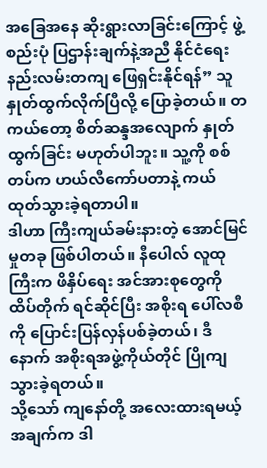အခြေအနေ ဆိုးရွားလာခြင်းကြောင့် ဖွဲ့စည်းပုံ ပြဌာန်းချက်နဲ့အညီ နိုင်ငံရေးနည်းလမ်းတကျ ဖြေရှင်းနိုင်ရန်” သူနှုတ်ထွက်လိုက်ပြီလို့ ပြောခဲ့တယ်။ တကယ်တော့ စိတ်ဆန္ဒအလျောက် နှုတ်ထွက်ခြင်း မဟုတ်ပါဘူး။ သူ့ကို စစ်တပ်က ဟယ်လီကော်ပတာနဲ့ ကယ်ထုတ်သွားခဲ့ရတာပါ။
ဒါဟာ ကြီးကျယ်ခမ်းနားတဲ့ အောင်မြင်မှုတခု ဖြစ်ပါတယ်။ နီပေါလ် လူထုကြီးက ဖိနှိပ်ရေး အင်အားစုတွေကို ထိပ်တိုက် ရင်ဆိုင်ပြီး အစိုးရ ပေါ်လစီကို ပြောင်းပြန်လှန်ပစ်ခဲ့တယ်၊ ဒီနောက် အစိုးရအဖွဲ့ကိုယ်တိုင် ပြိုကျသွားခဲ့ရတယ်။
သို့သော် ကျနော်တို့ အလေးထားရမယ့် အချက်က ဒါ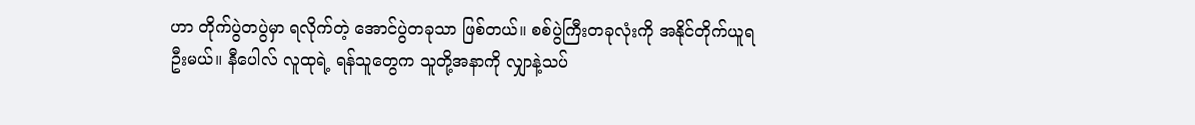ဟာ တိုက်ပွဲတပွဲမှာ ရလိုက်တဲ့ အောင်ပွဲတခုသာ ဖြစ်တယ်။ စစ်ပွဲကြီးတခုလုံးကို အနိုင်တိုက်ယူရဦးမယ်။ နီပေါလ် လူထုရဲ့ ရန်သူတွေက သူတို့အနာကို လျှာနဲ့သပ်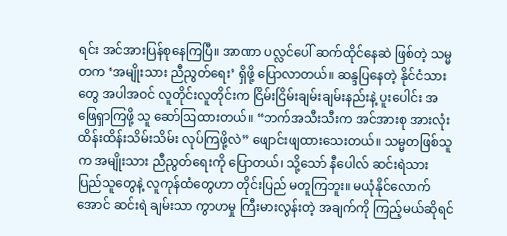ရင်း အင်အားပြန်စုနေကြပြီ။ အာဏာ ပလ္လင်ပေါ် ဆက်ထိုင်နေဆဲ ဖြစ်တဲ့ သမ္မတက ‘အမျိုးသား ညီညွတ်ရေး’ ရှိဖို့ ပြောလာတယ်။ ဆန္ဒပြနေတဲ့ နိုင်ငံသားတွေ အပါအဝင် လူတိုင်းလူတိုင်းက ငြိမ်းငြိမ်းချမ်းချမ်းနည်းနဲ့ ပူးပေါင်း အဖြေရှာကြဖို့ သူ ဆော်ဩထားတယ်။ “ဘက်အသီးသီးက အင်အားစု အားလုံး ထိန်းထိန်းသိမ်းသိမ်း လုပ်ကြဖို့လဲ” ဖျောင်းဖျထားသေးတယ်။ သမ္မတဖြစ်သူက အမျိုးသား ညီညွတ်ရေးကို ပြောတယ်၊ သို့သော် နီပေါလ် ဆင်းရဲသား ပြည်သူတွေနဲ့ လူကုန်ထံတွေဟာ တိုင်းပြည် မတူကြဘူး။ မယုံနိုင်လောက်အောင် ဆင်းရဲ ချမ်းသာ ကွာဟမှု ကြီးမားလွန်းတဲ့ အချက်ကို ကြည့်မယ်ဆိုရင်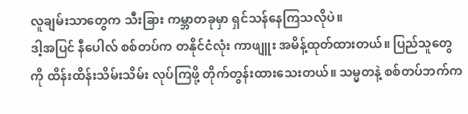လူချမ်းသာတွေက သီးခြား ကမ္ဘာတခုမှာ ရှင်သန်နေကြသလိုပဲ။
ဒါ့အပြင် နီပေါလ် စစ်တပ်က တနိုင်ငံလုံး ကာဖျူး အမိန့်ထုတ်ထားတယ်။ ပြည်သူတွေကို ထိန်းထိန်းသိမ်းသိမ်း လုပ်ကြဖို့ တိုက်တွန်းထားသေးတယ်။ သမ္မတနဲ့ စစ်တပ်ဘက်က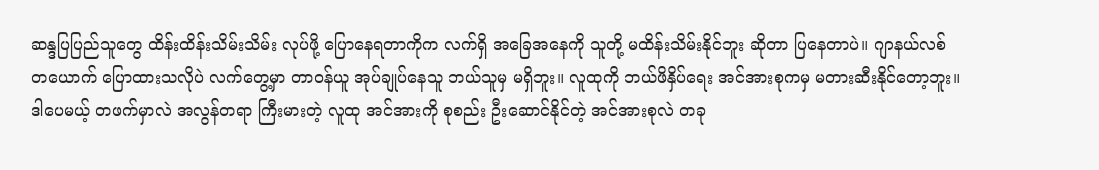ဆန္ဒပြပြည်သူတွေ ထိန်းထိန်းသိမ်းသိမ်း လုပ်ဖို့ ပြောနေရတာကိုက လက်ရှိ အခြေအနေကို သူတို့ မထိန်းသိမ်းနိုင်ဘူး ဆိုတာ ပြနေတာပဲ။ ဂျာနယ်လစ်တယောက် ပြောထားသလိုပဲ လက်တွေ့မှာ တာဝန်ယူ အုပ်ချုပ်နေသူ ဘယ်သူမှ မရှိဘူး။ လူထုကို ဘယ်ဖိနှိပ်ရေး အင်အားစုကမှ မတားဆီးနိုင်တော့ဘူး။ ဒါပေမယ့် တဖက်မှာလဲ အလွန်တရာ ကြီးမားတဲ့ လူထု အင်အားကို စုစည်း ဦးဆောင်နိုင်တဲ့ အင်အားစုလဲ တခု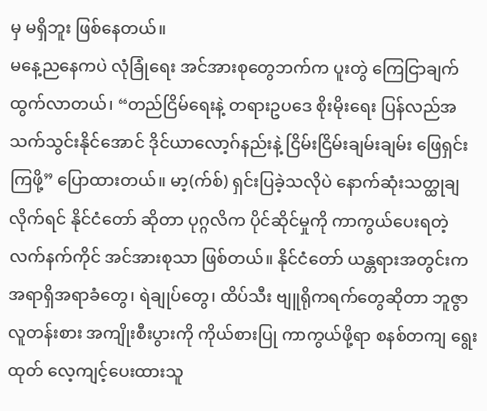မှ မရှိဘူး ဖြစ်နေတယ်။
မနေ့ညနေကပဲ လုံခြုံရေး အင်အားစုတွေဘက်က ပူးတွဲ ကြေငြာချက် ထွက်လာတယ်၊ “တည်ငြိမ်ရေးနဲ့ တရားဥပဒေ စိုးမိုးရေး ပြန်လည်အသက်သွင်းနိုင်အောင် ဒိုင်ယာလော့ဂ်နည်းနဲ့ ငြိမ်းငြိမ်းချမ်းချမ်း ဖြေရှင်းကြဖို့” ပြောထားတယ်။ မာ့(က်စ်) ရှင်းပြခဲ့သလိုပဲ နောက်ဆုံးသတ္ထုချလိုက်ရင် နိုင်ငံတော် ဆိုတာ ပုဂ္ဂလိက ပိုင်ဆိုင်မှုကို ကာကွယ်ပေးရတဲ့ လက်နက်ကိုင် အင်အားစုသာ ဖြစ်တယ်။ နိုင်ငံတော် ယန္တရားအတွင်းက အရာရှိအရာခံတွေ၊ ရဲချုပ်တွေ၊ ထိပ်သီး ဗျူရိုကရက်တွေဆိုတာ ဘူဇွာ လူတန်းစား အကျိုးစီးပွားကို ကိုယ်စားပြု ကာကွယ်ဖို့ရာ စနစ်တကျ ရွေးထုတ် လေ့ကျင့်ပေးထားသူ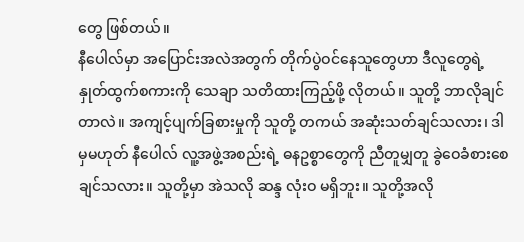တွေ ဖြစ်တယ်။
နီပေါလ်မှာ အပြောင်းအလဲအတွက် တိုက်ပွဲဝင်နေသူတွေဟာ ဒီလူတွေရဲ့ နှုတ်ထွက်စကားကို သေချာ သတိထားကြည့်ဖို့ လိုတယ်။ သူတို့ ဘာလိုချင်တာလဲ။ အကျင့်ပျက်ခြစားမှုကို သူတို့ တကယ် အဆုံးသတ်ချင်သလား၊ ဒါမှမဟုတ် နီပေါလ် လူ့အဖွဲ့အစည်းရဲ့ ဓနဥစ္စာတွေကို ညီတူမျှတူ ခွဲဝေခံစားစေချင်သလား။ သူတို့မှာ အဲသလို ဆန္ဒ လုံးဝ မရှိဘူး။ သူတို့အလို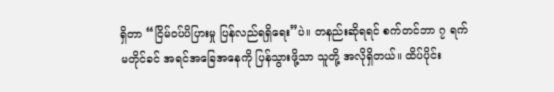ရှိတာ “ငြိမ်ဝပ်ပိပြားမှု ပြန်လည်ရရှိရေး”ပဲ။ တနည်းဆိုရရင် စက်တင်ဘာ ၇ ရက် မတိုင်ခင် အရင်အခြေအနေကို ပြန်သွားဖို့သာ သူတို့ အလိုရှိတယ်။ ထိပ်ပိုင်း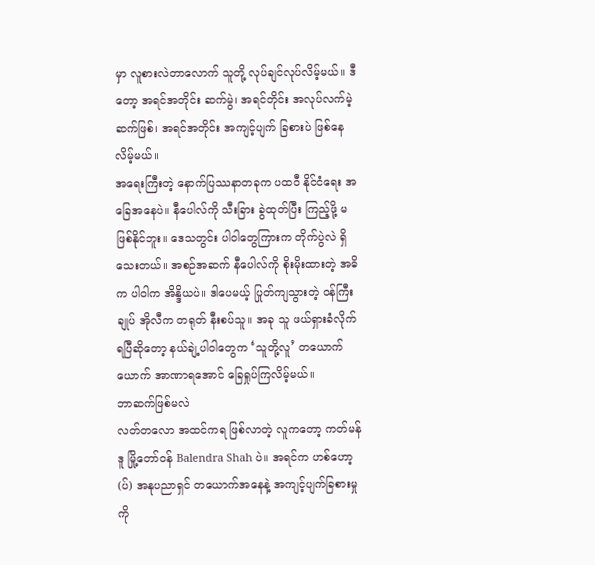မှာ လူစားလဲတာလောက် သူတို့ လုပ်ချင်လုပ်လိမ့်မယ်။ ဒီတော့ အရင်အတိုင်း ဆက်မွဲ၊ အရင်တိုင်း အလုပ်လက်မဲ့ ဆက်ဖြစ်၊ အရင်အတိုင်း အကျင့်ပျက် ခြစားပဲ ဖြစ်နေလိမ့်မယ်။
အရေးကြီးတဲ့ နောက်ပြဿနာတခုက ပထဝီ နိုင်ငံရေး အခြေအနေပဲ။ နီပေါလ်ကို သီးခြား ခွဲထုတ်ပြီး ကြည့်ဖို့ မဖြစ်နိုင်ဘူး။ ဒေသတွင်း ပါဝါတွေကြားက တိုက်ပွဲလဲ ရှိသေးတယ်။ အစဉ်အဆက် နီပေါလ်ကို စိုးမိုးထားတဲ့ အဓိက ပါဝါက အိန္ဒိယပဲ။ ဒါပေမယ့် ပြုတ်ကျသွားတဲ့ ဝန်ကြီးချုပ် အိုလီက တရုတ် နီးစပ်သူ။ အခု သူ ဖယ်ရှားခံလိုက်ရပြီဆိုတော့ နယ်ချဲ့ပါဝါတွေက ‘သူတို့လူ’ တယောက်ယောက် အာဏာရအောင် ခြေရှုပ်ကြလိမ့်မယ်။
ဘာဆက်ဖြစ်မလဲ
လတ်တလော အထင်ကရ ဖြစ်လာတဲ့ လူကတော့ ကတ်မန်ဒူ မြို့တော်ဝန် Balendra Shah ပဲ။ အရင်က ဟစ်ဟော့(ပ်) အနုပညာရှင် တယောက်အနေနဲ့ အကျင့်ပျက်ခြစားမှုကို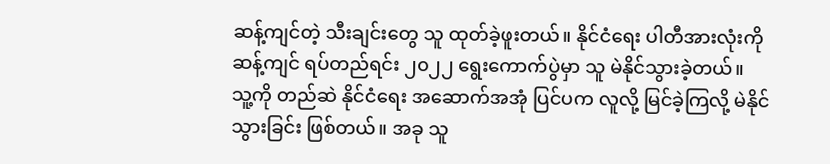ဆန့်ကျင်တဲ့ သီးချင်းတွေ သူ ထုတ်ခဲ့ဖူးတယ်။ နိုင်ငံရေး ပါတီအားလုံးကို ဆန့်ကျင် ရပ်တည်ရင်း ၂၀၂၂ ရွေးကောက်ပွဲမှာ သူ မဲနိုင်သွားခဲ့တယ်။
သူ့ကို တည်ဆဲ နိုင်ငံရေး အဆောက်အအုံ ပြင်ပက လူလို့ မြင်ခဲ့ကြလို့ မဲနိုင်သွားခြင်း ဖြစ်တယ်။ အခု သူ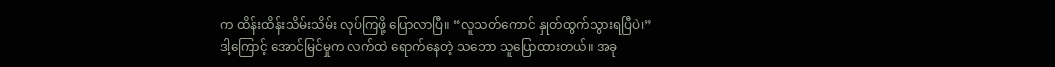က ထိန်းထိန်းသိမ်းသိမ်း လုပ်ကြဖို့ ပြောလာပြီ။ “လူသတ်ကောင် နှုတ်ထွက်သွားရပြီပဲ၊” ဒါ့ကြောင့် အောင်မြင်မှုက လက်ထဲ ရောက်နေတဲ့ သဘော သူပြောထားတယ်။ အခု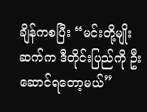ချိန်ကစပြီး “မင်းတို့မျိုးဆက်က ဒီတိုင်းပြည်ကို ဦးဆောင်ရတော့မယ်”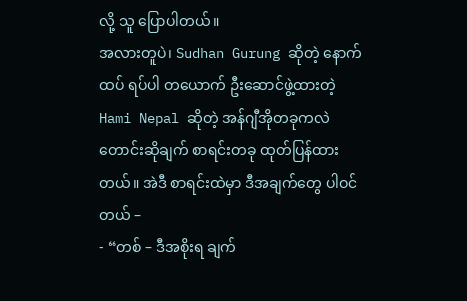လို့ သူ ပြောပါတယ်။
အလားတူပဲ၊ Sudhan Gurung ဆိုတဲ့ နောက်ထပ် ရပ်ပါ တယောက် ဦးဆောင်ဖွဲ့ထားတဲ့ Hami Nepal ဆိုတဲ့ အန်ဂျီအိုတခုကလဲ တောင်းဆိုချက် စာရင်းတခု ထုတ်ပြန်ထားတယ်။ အဲဒီ စာရင်းထဲမှာ ဒီအချက်တွေ ပါဝင်တယ် –
- “တစ် – ဒီအစိုးရ ချက်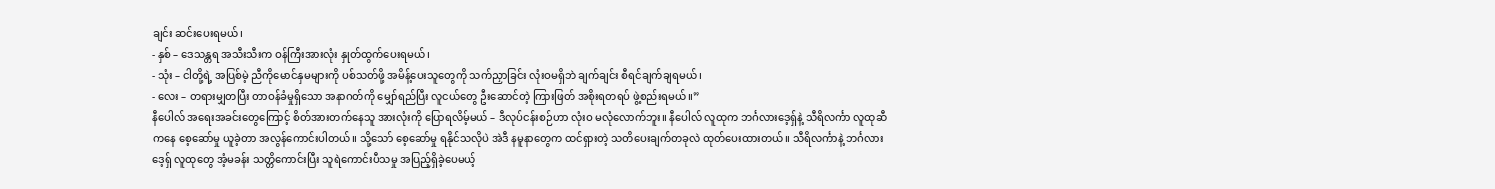ချင်း ဆင်းပေးရမယ်၊
- နှစ် – ဒေသန္တရ အသီးသီးက ဝန်ကြီးအားလုံး နှုတ်ထွက်ပေးရမယ်၊
- သုံး – ငါတို့ရဲ့ အပြစ်မဲ့ ညီကိုမောင်နှမများကို ပစ်သတ်ဖို့ အမိန့်ပေးသူတွေကို သက်ညှာခြင်း လုံးဝမရှိဘဲ ချက်ချင်း စီရင်ချက်ချရမယ်၊
- လေး – တရားမျှတပြီး တာဝန်ခံမှုရှိသော အနာဂတ်ကို မျှော်ရည်ပြီး လူငယ်တွေ ဦးဆောင်တဲ့ ကြားဖြတ် အစိုးရတရပ် ဖွဲ့စည်းရမယ်။”
နီပေါလ် အရေးအခင်းတွေကြောင့် စိတ်အားတက်နေသူ အားလုံးကို ပြောရလိမ့်မယ် – ဒီလုပ်ငန်းစဉ်ဟာ လုံးဝ မလုံလောက်ဘူး။ နီပေါလ် လူထုက ဘင်္ဂလားဒေ့ရ်ှနဲ့ သီရိလင်္ကာ လူထုဆီကနေ စေ့ဆော်မှု ယူခဲ့တာ အလွန်ကောင်းပါတယ်။ သို့သော် စေ့ဆော်မှု ရနိုင်သလိုပဲ အဲဒီ နမူနာတွေက ထင်ရှားတဲ့ သတိပေးချက်တခုလဲ ထုတ်ပေးထားတယ်။ သီရိလင်္ကာနဲ့ ဘင်္ဂလားဒေ့ရ်ှ လူထုတွေ အံ့မခန်း သတ္တိကောင်းပြီး သူရဲကောင်းပီသမှု အပြည့်ရှိခဲ့ပေမယ့်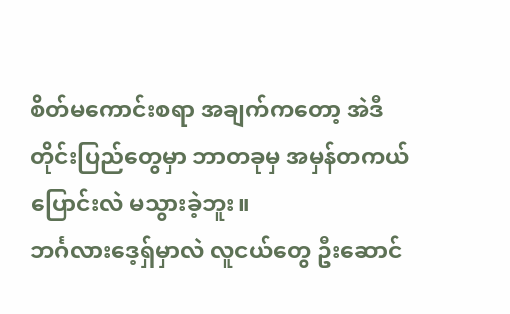စိတ်မကောင်းစရာ အချက်ကတော့ အဲဒီတိုင်းပြည်တွေမှာ ဘာတခုမှ အမှန်တကယ် ပြောင်းလဲ မသွားခဲ့ဘူး။
ဘင်္ဂလားဒေ့ရ်ှမှာလဲ လူငယ်တွေ ဦးဆောင်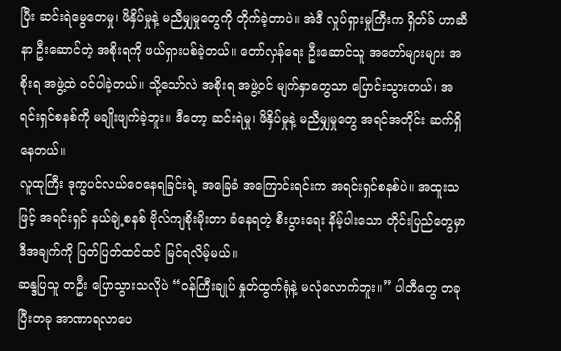ပြီး ဆင်းရဲမွေတေမှု၊ ဖိနှိပ်မှုနဲ့ မညီမျှမှုတွေကို တိုက်ခဲ့တာပဲ။ အဲဒီ လှုပ်ရှားမှုကြီးက ရှိတ်ခ် ဟာဆီနာ ဦးဆောင်တဲ့ အစိုးရကို ဖယ်ရှားပစ်ခဲ့တယ်။ တော်လှန်ရေး ဦးဆောင်သူ အတော်များများ အစိုးရ အဖွဲ့ထဲ ဝင်ပါခဲ့တယ်။ သို့သော်လဲ အစိုးရ အဖွဲ့ဝင် မျက်နှာတွေသာ ပြောင်းသွားတယ်၊ အရင်းရှင်စနစ်ကို မချိုးဖျက်ခဲ့ဘူး။ ဒီတော့ ဆင်းရဲမှု၊ ဖိနှိပ်မှုနဲ့ မညီမျှမှုတွေ အရင်အတိုင်း ဆက်ရှိနေတယ်။
လူထုကြီး ဒုက္ခပင်လယ်ဝေနေရခြင်းရဲ့ အခြေခံ အကြောင်းရင်းက အရင်းရှင်စနစ်ပဲ။ အထူးသဖြင့် အရင်းရှင် နယ်ချဲ့စနစ် ဗိုလ်ကျစိုးမိုးတာ ခံနေရတဲ့ စီးပွားရေး နိမ့်ပါးသော တိုင်းပြည်တွေမှာ ဒီအချက်ကို ပြတ်ပြတ်ထင်ထင် မြင်ရလိမ့်မယ်။
ဆန္ဒပြသူ တဦး ပြောသွားသလိုပဲ “ဝန်ကြီးချုပ် နှုတ်ထွက်ရုံနဲ့ မလုံလောက်ဘူး။” ပါတီတွေ တခုပြီးတခု အာဏာရလာပေ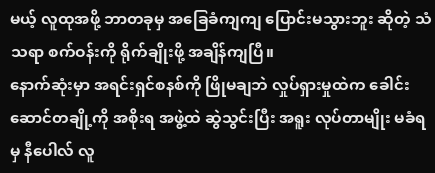မယ့် လူထုအဖို့ ဘာတခုမှ အခြေခံကျကျ ပြောင်းမသွားဘူး ဆိုတဲ့ သံသရာ စက်ဝန်းကို ရိုက်ချိုးဖို့ အချိန်ကျပြီ။
နောက်ဆုံးမှာ အရင်းရှင်စနစ်ကို ဖြိုမချဘဲ လှုပ်ရှားမှုထဲက ခေါင်းဆောင်တချို့ကို အစိုးရ အဖွဲ့ထဲ ဆွဲသွင်းပြီး အရူး လုပ်တာမျိုး မခံရမှ နီပေါလ် လူ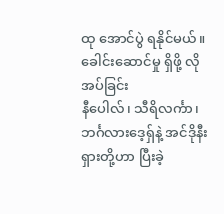ထု အောင်ပွဲ ရနိုင်မယ်။
ခေါင်းဆောင်မှု ရှိဖို့ လိုအပ်ခြင်း
နီပေါလ်၊ သီရိလင်္ကာ၊ ဘင်္ဂလားဒေ့ရ်ှနဲ့ အင်ဒိုနီးရှားတို့ဟာ ပြီးခဲ့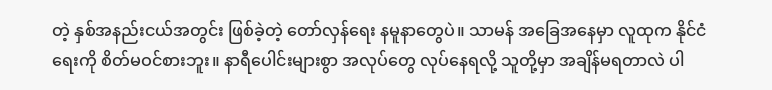တဲ့ နှစ်အနည်းငယ်အတွင်း ဖြစ်ခဲ့တဲ့ တော်လှန်ရေး နမူနာတွေပဲ။ သာမန် အခြေအနေမှာ လူထုက နိုင်ငံရေးကို စိတ်မဝင်စားဘူး။ နာရီပေါင်းများစွာ အလုပ်တွေ လုပ်နေရလို့ သူတို့မှာ အချိန်မရတာလဲ ပါ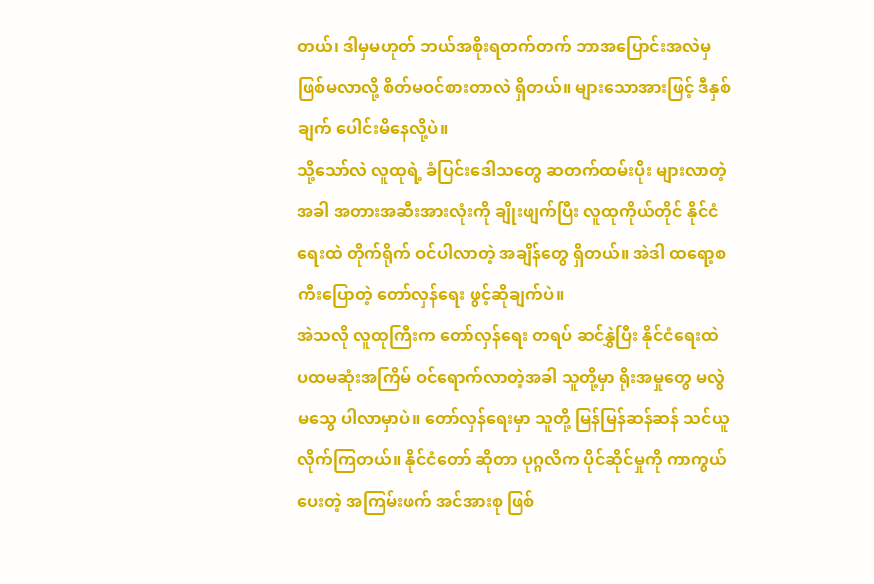တယ်၊ ဒါမှမဟုတ် ဘယ်အစိုးရတက်တက် ဘာအပြောင်းအလဲမှ ဖြစ်မလာလို့ စိတ်မဝင်စားတာလဲ ရှိတယ်။ များသောအားဖြင့် ဒီနှစ်ချက် ပေါင်းမိနေလို့ပဲ။
သို့သော်လဲ လူထုရဲ့ ခံပြင်းဒေါသတွေ ဆတက်ထမ်းပိုး များလာတဲ့အခါ အတားအဆီးအားလုံးကို ချိုးဖျက်ပြီး လူထုကိုယ်တိုင် နိုင်ငံရေးထဲ တိုက်ရိုက် ဝင်ပါလာတဲ့ အချိန်တွေ ရှိတယ်။ အဲဒါ ထရော့စကီးပြောတဲ့ တော်လှန်ရေး ဖွင့်ဆိုချက်ပဲ။
အဲသလို လူထုကြီးက တော်လှန်ရေး တရပ် ဆင်နွှဲပြီး နိုင်ငံရေးထဲ ပထမဆုံးအကြိမ် ဝင်ရောက်လာတဲ့အခါ သူတို့မှာ ရိုးအမှုတွေ မလွဲမသွေ ပါလာမှာပဲ။ တော်လှန်ရေးမှာ သူတို့ မြန်မြန်ဆန်ဆန် သင်ယူလိုက်ကြတယ်။ နိုင်ငံတော် ဆိုတာ ပုဂ္ဂလိက ပိုင်ဆိုင်မှုကို ကာကွယ်ပေးတဲ့ အကြမ်းဖက် အင်အားစု ဖြစ်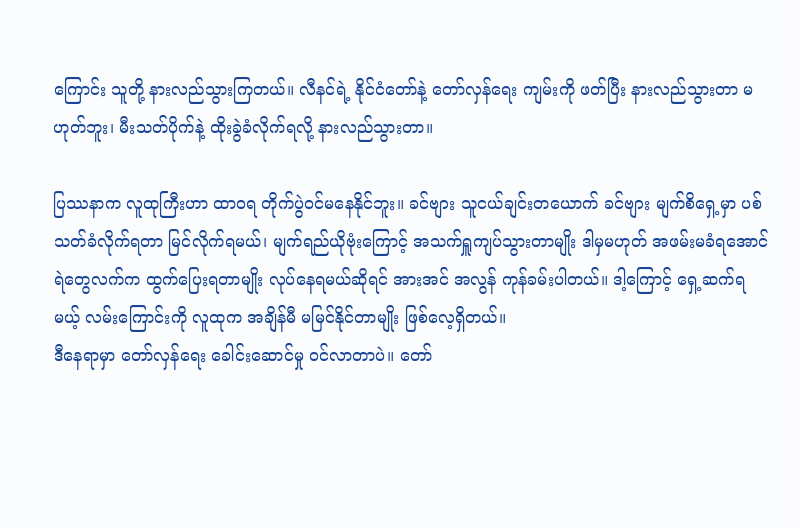ကြောင်း သူတို့ နားလည်သွားကြတယ်။ လီနင်ရဲ့ နိုင်ငံတော်နဲ့ တော်လှန်ရေး ကျမ်းကို ဖတ်ပြီး နားလည်သွားတာ မဟုတ်ဘူး၊ မီးသတ်ပိုက်နဲ့ ထိုးခွဲခံလိုက်ရလို့ နားလည်သွားတာ။

ပြဿနာက လူထုကြီးဟာ ထာဝရ တိုက်ပွဲဝင်မနေနိုင်ဘူး။ ခင်ဗျား သူငယ်ချင်းတယောက် ခင်ဗျား မျက်စိရှေ့မှာ ပစ်သတ်ခံလိုက်ရတာ မြင်လိုက်ရမယ်၊ မျက်ရည်ယိုဗုံးကြောင့် အသက်ရှူကျပ်သွားတာမျိုး ဒါမှမဟုတ် အဖမ်းမခံရအောင် ရဲတွေလက်က ထွက်ပြေးရတာမျိုး လုပ်နေရမယ်ဆိုရင် အားအင် အလွန် ကုန်ခမ်းပါတယ်။ ဒါ့ကြောင့် ရှေ့ဆက်ရမယ့် လမ်းကြောင်းကို လူထုက အချိန်မီ မမြင်နိုင်တာမျိုး ဖြစ်လေ့ရှိတယ်။
ဒီနေရာမှာ တော်လှန်ရေး ခေါင်းဆောင်မှု ဝင်လာတာပဲ။ တော်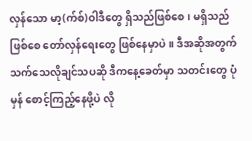လှန်သော မာ့(က်စ်)ဝါဒီတွေ ရှိသည်ဖြစ်စေ၊ မရှိသည်ဖြစ်စေ တော်လှန်ရေးတွေ ဖြစ်နေမှာပဲ။ ဒီအဆိုအတွက် သက်သေလိုချင်သပဆို ဒီကနေ့ခေတ်မှာ သတင်းတွေ ပုံမှန် စောင့်ကြည့်နေဖို့ပဲ လို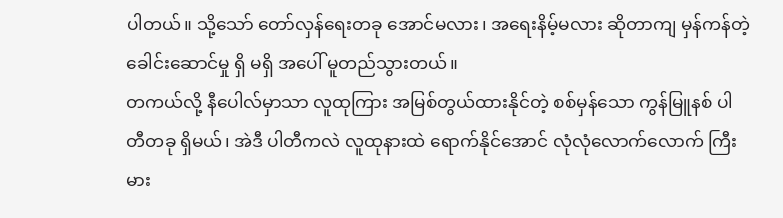ပါတယ်။ သို့သော် တော်လှန်ရေးတခု အောင်မလား၊ အရေးနိမ့်မလား ဆိုတာကျ မှန်ကန်တဲ့ ခေါင်းဆောင်မှု ရှိ မရှိ အပေါ် မူတည်သွားတယ်။
တကယ်လို့ နီပေါလ်မှာသာ လူထုကြား အမြစ်တွယ်ထားနိုင်တဲ့ စစ်မှန်သော ကွန်မြူနစ် ပါတီတခု ရှိမယ်၊ အဲဒီ ပါတီကလဲ လူထုနားထဲ ရောက်နိုင်အောင် လုံလုံလောက်လောက် ကြီးမား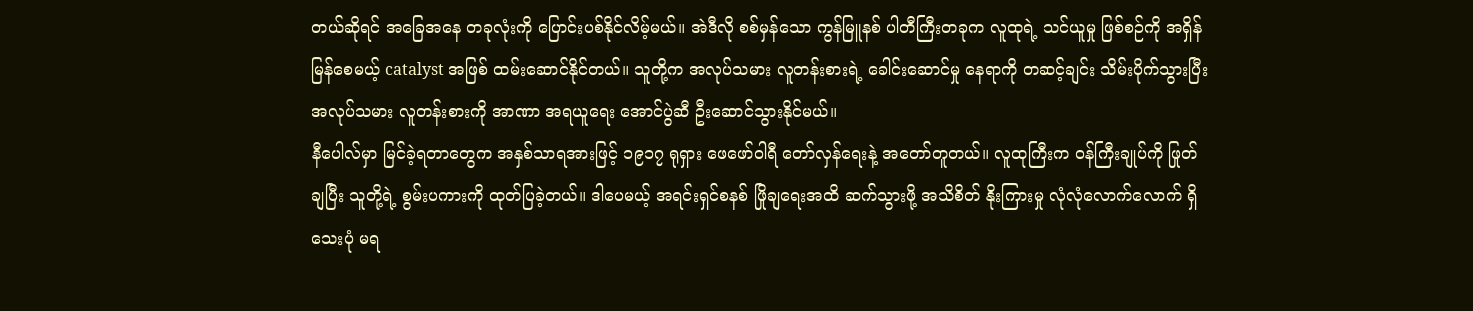တယ်ဆိုရင် အခြေအနေ တခုလုံးကို ပြောင်းပစ်နိုင်လိမ့်မယ်။ အဲဒီလို စစ်မှန်သော ကွန်မြူနစ် ပါတီကြီးတခုက လူထုရဲ့ သင်ယူမှု ဖြစ်စဉ်ကို အရှိန်မြန်စေမယ့် catalyst အဖြစ် ထမ်းဆောင်နိုင်တယ်။ သူတို့က အလုပ်သမား လူတန်းစားရဲ့ ခေါင်းဆောင်မှု နေရာကို တဆင့်ချင်း သိမ်းပိုက်သွားပြီး အလုပ်သမား လူတန်းစားကို အာဏာ အရယူရေး အောင်ပွဲဆီ ဦးဆောင်သွားနိုင်မယ်။
နီပေါလ်မှာ မြင်ခဲ့ရတာတွေက အနှစ်သာရအားဖြင့် ၁၉၁၇ ရုရှား ဖေဖော်ဝါရီ တော်လှန်ရေးနဲ့ အတော်တူတယ်။ လူထုကြီးက ဝန်ကြီးချုပ်ကို ဖြုတ်ချပြီး သူတို့ရဲ့ စွမ်းပကားကို ထုတ်ပြခဲ့တယ်။ ဒါပေမယ့် အရင်းရှင်စနစ် ဖြိုချရေးအထိ ဆက်သွားဖို့ အသိစိတ် နိုးကြားမှု လုံလုံလောက်လောက် ရှိသေးပုံ မရ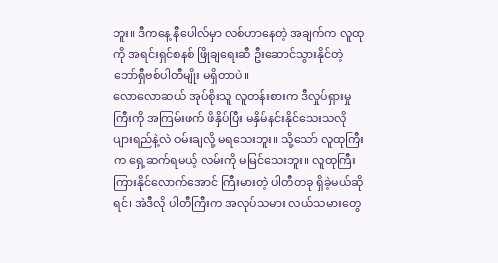ဘူး။ ဒီကနေ့ နီပေါလ်မှာ လစ်ဟာနေတဲ့ အချက်က လူထုကို အရင်းရှင်စနစ် ဖြိုချရေးဆီ ဦးဆောင်သွားနိုင်တဲ့ ဘော်ရှီဗစ်ပါတီမျိုး မရှိတာပဲ။
လောလောဆယ် အုပ်စိုးသူ လူတန်းစားက ဒီလှုပ်ရှားမှုကြီးကို အကြမ်းဖက် ဖိနှိပ်ပြီး မနှိမ်နင်းနိုင်သေးသလို ပျားရည်နဲ့လဲ ဝမ်းချလို့ မရသေးဘူး။ သို့သော် လူထုကြီးက ရှေ့ဆက်ရမယ့် လမ်းကို မမြင်သေးဘူး။ လူထုကြီး ကြားနိုင်လောက်အောင် ကြီးမားတဲ့ ပါတီတခု ရှိခဲ့မယ်ဆိုရင်၊ အဲဒီလို ပါတီကြီးက အလုပ်သမား လယ်သမားတွေ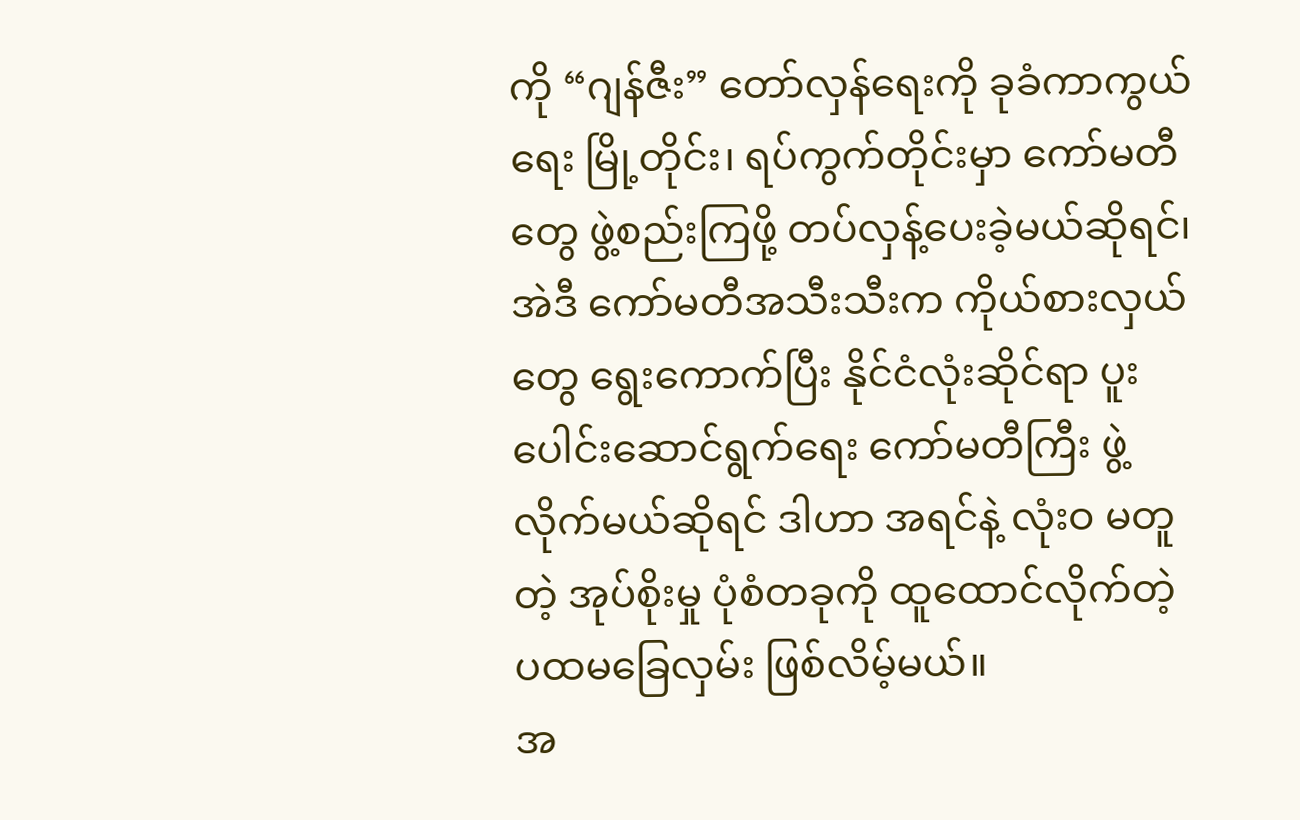ကို “ဂျန်ဇီး” တော်လှန်ရေးကို ခုခံကာကွယ်ရေး မြို့တိုင်း၊ ရပ်ကွက်တိုင်းမှာ ကော်မတီတွေ ဖွဲ့စည်းကြဖို့ တပ်လှန့်ပေးခဲ့မယ်ဆိုရင်၊ အဲဒီ ကော်မတီအသီးသီးက ကိုယ်စားလှယ်တွေ ရွေးကောက်ပြီး နိုင်ငံလုံးဆိုင်ရာ ပူးပေါင်းဆောင်ရွက်ရေး ကော်မတီကြီး ဖွဲ့လိုက်မယ်ဆိုရင် ဒါဟာ အရင်နဲ့ လုံးဝ မတူတဲ့ အုပ်စိုးမှု ပုံစံတခုကို ထူထောင်လိုက်တဲ့ ပထမခြေလှမ်း ဖြစ်လိမ့်မယ်။
အ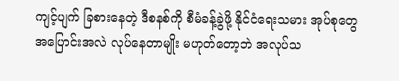ကျင့်ပျက် ခြစားနေတဲ့ ဒီစနစ်ကို စီမံခန့်ခွဲဖို့ နိုင်ငံရေးသမား အုပ်စုတွေ အပြောင်းအလဲ လုပ်နေတာမျိုး မဟုတ်တော့ဘဲ အလုပ်သ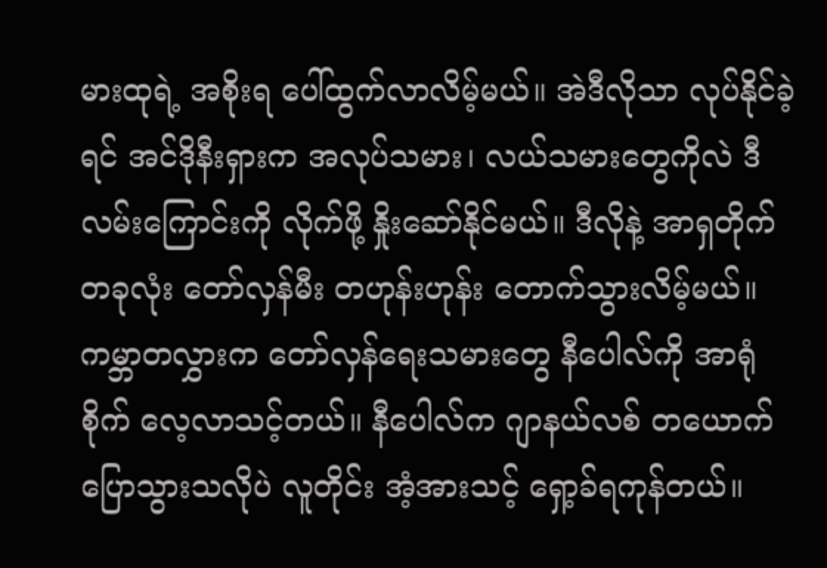မားထုရဲ့ အစိုးရ ပေါ်ထွက်လာလိမ့်မယ်။ အဲဒီလိုသာ လုပ်နိုင်ခဲ့ရင် အင်ဒိုနီးရှားက အလုပ်သမား၊ လယ်သမားတွေကိုလဲ ဒီလမ်းကြောင်းကို လိုက်ဖို့ နှိုးဆော်နိုင်မယ်။ ဒီလိုနဲ့ အာရှတိုက်တခုလုံး တော်လှန်မီး တဟုန်းဟုန်း တောက်သွားလိမ့်မယ်။
ကမ္ဘာတလွှားက တော်လှန်ရေးသမားတွေ နီပေါလ်ကို အာရုံစိုက် လေ့လာသင့်တယ်။ နီပေါလ်က ဂျာနယ်လစ် တယောက် ပြောသွားသလိုပဲ လူတိုင်း အံ့အားသင့် ရှော့ခ်ရကုန်တယ်။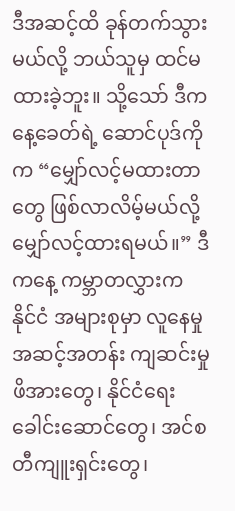ဒီအဆင့်ထိ ခုန်တက်သွားမယ်လို့ ဘယ်သူမှ ထင်မထားခဲ့ဘူး။ သို့သော် ဒီကနေ့ခေတ်ရဲ့ ဆောင်ပုဒ်ကိုက “မျှော်လင့်မထားတာတွေ ဖြစ်လာလိမ့်မယ်လို့ မျှော်လင့်ထားရမယ်။” ဒီကနေ့ ကမ္ဘာတလွှားက နိုင်ငံ အများစုမှာ လူနေမှု အဆင့်အတန်း ကျဆင်းမှု ဖိအားတွေ၊ နိုင်ငံရေး ခေါင်းဆောင်တွေ၊ အင်စတီကျူးရှင်းတွေ၊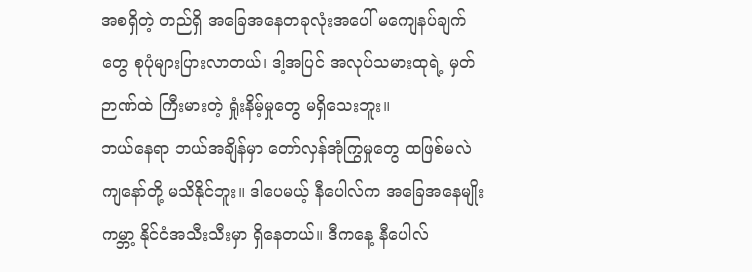အစရှိတဲ့ တည်ရှိ အခြေအနေတခုလုံးအပေါ် မကျေနပ်ချက်တွေ စုပုံများပြားလာတယ်၊ ဒါ့အပြင် အလုပ်သမားထုရဲ့ မှတ်ဉာဏ်ထဲ ကြီးမားတဲ့ ရှုံးနိမ့်မှုတွေ မရှိသေးဘူး။
ဘယ်နေရာ ဘယ်အချိန်မှာ တော်လှန်အုံကြွမှုတွေ ထဖြစ်မလဲ ကျနော်တို့ မသိနိုင်ဘူး။ ဒါပေမယ့် နီပေါလ်က အခြေအနေမျိုး ကမ္ဘာ့ နိုင်ငံအသီးသီးမှာ ရှိနေတယ်။ ဒီကနေ့ နီပေါလ်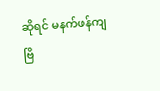ဆိုရင် မနက်ဖန်ကျ ဗြိ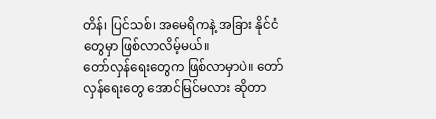တိန်၊ ပြင်သစ်၊ အမေရိကနဲ့ အခြား နိုင်ငံတွေမှာ ဖြစ်လာလိမ့်မယ်။
တော်လှန်ရေးတွေက ဖြစ်လာမှာပဲ။ တော်လှန်ရေးတွေ အောင်မြင်မလား ဆိုတာ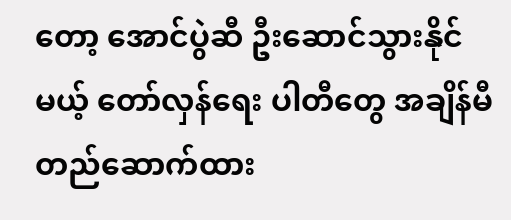တော့ အောင်ပွဲဆီ ဦးဆောင်သွားနိုင်မယ့် တော်လှန်ရေး ပါတီတွေ အချိန်မီ တည်ဆောက်ထား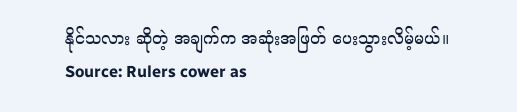နိုင်သလား ဆိုတဲ့ အချက်က အဆုံးအဖြတ် ပေးသွားလိမ့်မယ်။
Source: Rulers cower as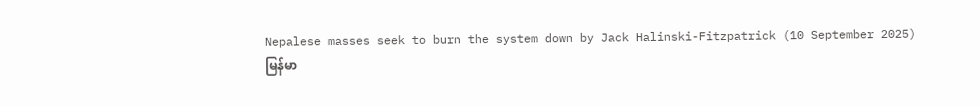Nepalese masses seek to burn the system down by Jack Halinski-Fitzpatrick (10 September 2025)
မြန်မာ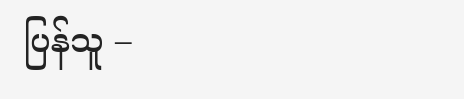ပြန်သူ –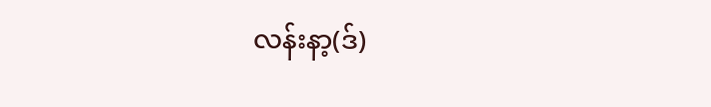လန်းနာ့(ဒ်)